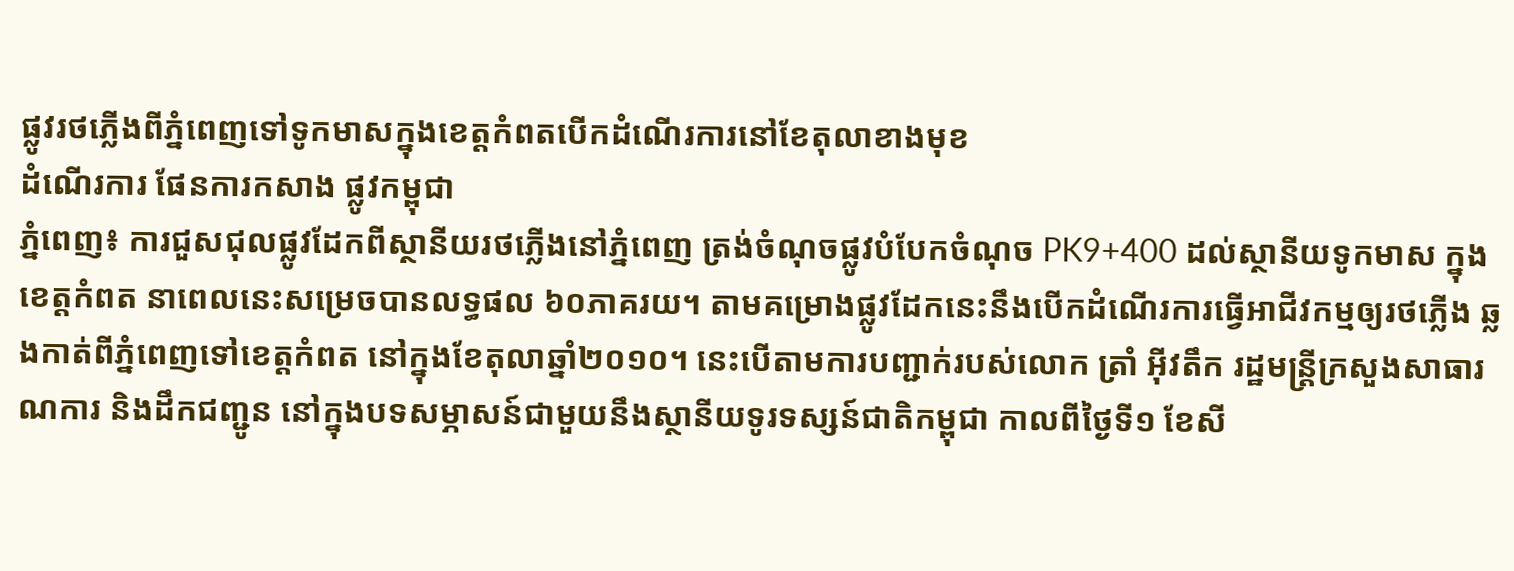ផ្លូវរថភ្លើងពីភ្នំពេញទៅទូកមាសក្នុងខេត្តកំពតបើកដំណើរការនៅខែតុលាខាងមុខ
ដំណើរការ ផែនការកសាង ផ្លូវកម្ពុជា
ភ្នំពេញ៖ ការជួសជុលផ្លូវដែកពីស្ថានីយរថភ្លើងនៅភ្នំពេញ ត្រង់ចំណុចផ្លូវបំបែកចំណុច PK9+400 ដល់ស្ថានីយទូកមាស ក្នុងខេត្តកំពត នាពេលនេះសម្រេចបានលទ្ធផល ៦០ភាគរយ។ តាមគម្រោងផ្លូវដែកនេះនឹងបើកដំណើរការធ្វើអាជីវកម្មឲ្យរថភ្លើង ឆ្លងកាត់ពីភ្នំពេញទៅខេត្តកំពត នៅក្នុងខែតុលាឆ្នាំ២០១០។ នេះបើតាមការបញ្ជាក់របស់លោក ត្រាំ អ៊ីវតឹក រដ្ឋមន្ត្រីក្រសួងសាធារណការ និងដឹកជញ្ជូន នៅក្នុងបទសម្ភាសន៍ជាមួយនឹងស្ថានីយទូរទស្សន៍ជាតិកម្ពុជា កាលពីថ្ងៃទី១ ខែសី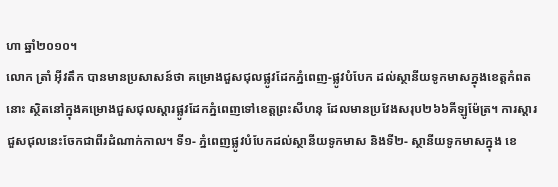ហា ឆ្នាំ២០១០។
លោក ត្រាំ អ៊ីវតឹក បានមានប្រសាសន៍ថា គម្រោងជួសជុលផ្លូវដែកភ្នំពេញ-ផ្លូវបំបែក ដល់ស្ថានីយទូកមាសក្នុងខេត្តកំពតនោះ ស្ថិតនៅក្នុងគម្រោងជួសជុលស្ដារផ្លូវដែកភ្នំពេញទៅខេត្តព្រះសីហនុ ដែលមានប្រវែងសរុប២៦៦គីឡូម៉ែត្រ។ ការស្ដារជួសជុលនេះចែកជាពីរដំណាក់កាល។ ទី១- ភ្នំពេញផ្លូវបំបែកដល់ស្ថានីយទូកមាស និងទី២- ស្ថានីយទូកមាសក្នុង ខេ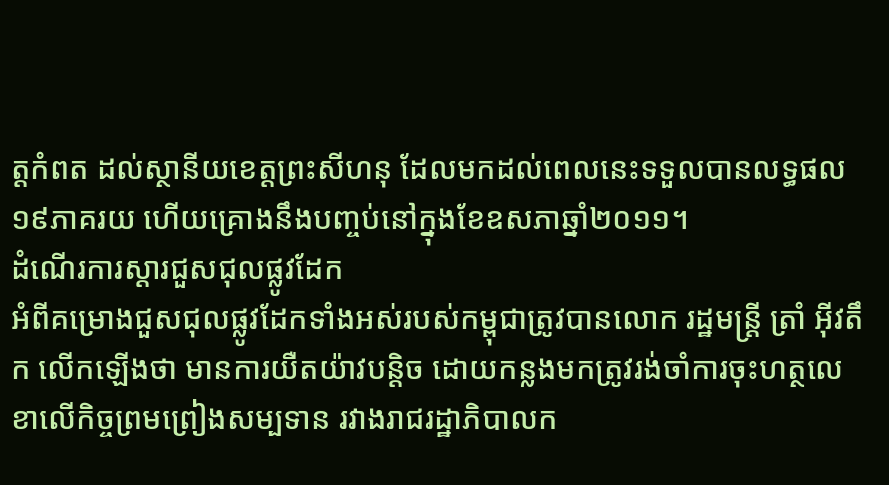ត្តកំពត ដល់ស្ថានីយខេត្តព្រះសីហនុ ដែលមកដល់ពេលនេះទទួលបានលទ្ធផល១៩ភាគរយ ហើយគ្រោងនឹងបញ្ចប់នៅក្នុងខែឧសភាឆ្នាំ២០១១។
ដំណើរការស្ដារជួសជុលផ្លូវដែក
អំពីគម្រោងជួសជុលផ្លូវដែកទាំងអស់របស់កម្ពុជាត្រូវបានលោក រដ្ឋមន្ត្រី ត្រាំ អ៊ីវតឹក លើកឡើងថា មានការយឺតយ៉ាវបន្តិច ដោយកន្លងមកត្រូវរង់ចាំការចុះហត្ថលេខាលើកិច្ចព្រមព្រៀងសម្បទាន រវាងរាជរដ្ឋាភិបាលក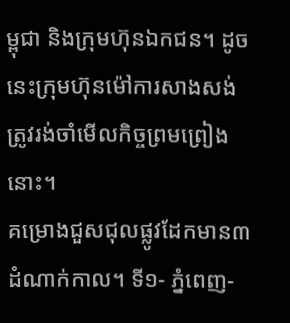ម្ពុជា និងក្រុមហ៊ុនឯកជន។ ដូចនេះក្រុមហ៊ុនម៉ៅការសាងសង់ត្រូវរង់ចាំមើលកិច្ចព្រមព្រៀងនោះ។
គម្រោងជួសជុលផ្លូវដែកមាន៣ដំណាក់កាល។ ទី១- ភ្នំពេញ-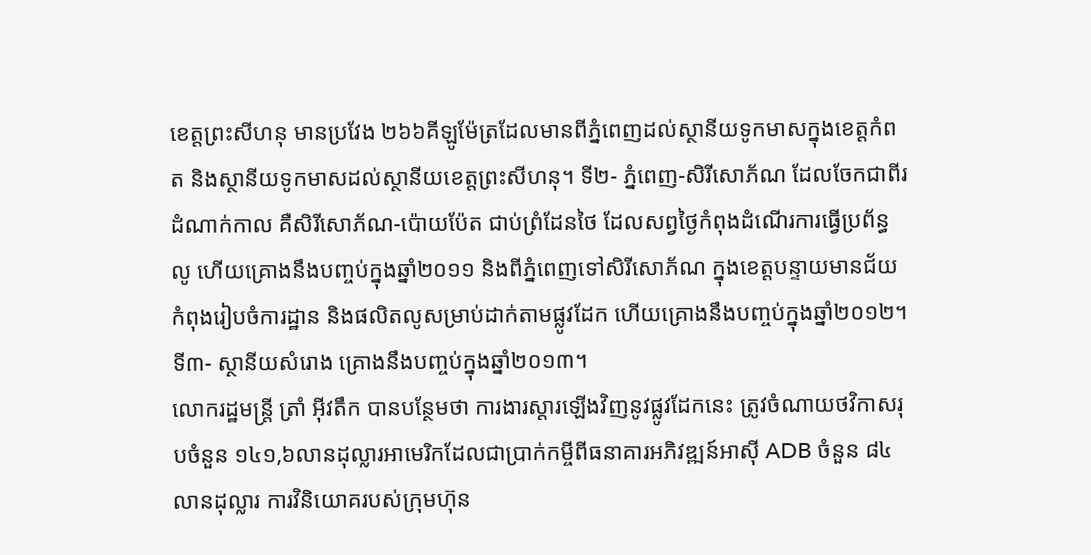ខេត្តព្រះសីហនុ មានប្រវែង ២៦៦គីឡូម៉ែត្រដែលមានពីភ្នំពេញដល់ស្ថានីយទូកមាសក្នុងខេត្តកំពត និងស្ថានីយទូកមាសដល់ស្ថានីយខេត្តព្រះសីហនុ។ ទី២- ភ្នំពេញ-សិរីសោភ័ណ ដែលចែកជាពីរដំណាក់កាល គឺសិរីសោភ័ណ-ប៉ោយប៉ែត ជាប់ព្រំដែនថៃ ដែលសព្វថ្ងៃកំពុងដំណើរការធ្វើប្រព័ន្ធលូ ហើយគ្រោងនឹងបញ្ចប់ក្នុងឆ្នាំ២០១១ និងពីភ្នំពេញទៅសិរីសោភ័ណ ក្នុងខេត្តបន្ទាយមានជ័យ កំពុងរៀបចំការដ្ឋាន និងផលិតលូសម្រាប់ដាក់តាមផ្លូវដែក ហើយគ្រោងនឹងបញ្ចប់ក្នុងឆ្នាំ២០១២។ ទី៣- ស្ថានីយសំរោង គ្រោងនឹងបញ្ចប់ក្នុងឆ្នាំ២០១៣។
លោករដ្ឋមន្ត្រី ត្រាំ អ៊ីវតឹក បានបន្ថែមថា ការងារស្ដារឡើងវិញនូវផ្លូវដែកនេះ ត្រូវចំណាយថវិកាសរុបចំនួន ១៤១,៦លានដុល្លារអាមេរិកដែលជាប្រាក់កម្ចីពីធនាគារអភិវឌ្ឍន៍អាស៊ី ADB ចំនួន ៨៤លានដុល្លារ ការវិនិយោគរបស់ក្រុមហ៊ុន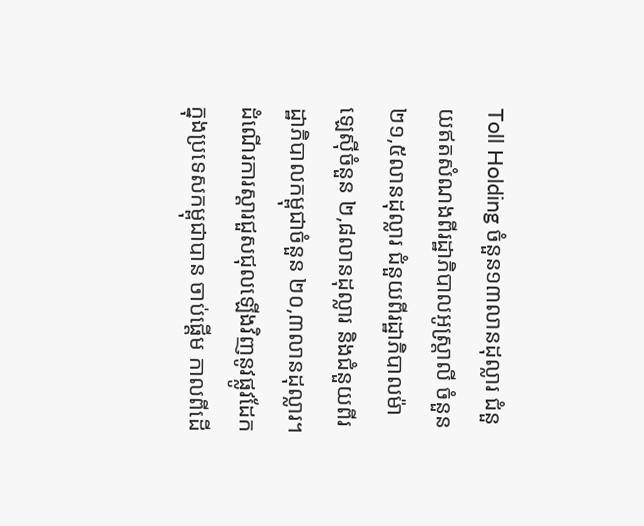Toll Holding ចំនួន១៣លានដុល្លារ ជំនួយឥតសំណងពីរដ្ឋាភិបាលអូស្ត្រាលី ចំនួន ២១,៥លានដុល្លារ ជំនួយពីរដ្ឋាភិបាលម៉ាឡេស៊ីចំនួន ២,៨លានដុល្លារ និងជំនួយពីរដ្ឋាភិបាលកម្ពុជាចំនួន ២០,៣លានដុល្លារ។
ដំណើរការស្ដារជួសជុលឡើងវិញនូវផ្លូវដែកក្នុងប្រទេសកម្ពុជាបាន ចាប់ផ្ដើម កាលពីដើ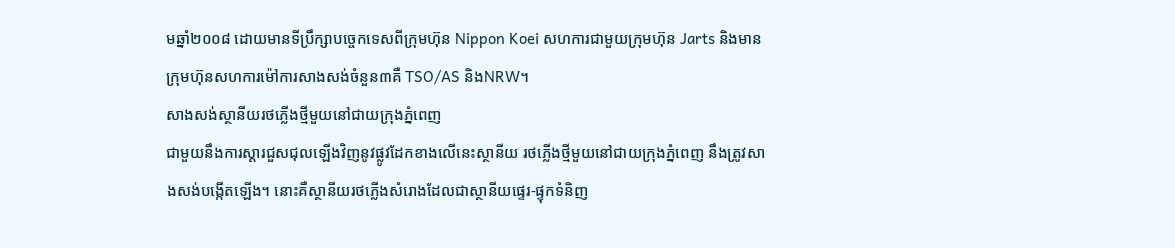មឆ្នាំ២០០៨ ដោយមានទីប្រឹក្សាបច្ចេកទេសពីក្រុមហ៊ុន Nippon Koei សហការជាមួយក្រុមហ៊ុន Jarts និងមានក្រុមហ៊ុនសហការម៉ៅការសាងសង់ចំនួន៣គឺ TSO/AS និងNRW។
សាងសង់ស្ថានីយរថភ្លើងថ្មីមួយនៅជាយក្រុងភ្នំពេញ
ជាមួយនឹងការស្ដារជួសជុលឡើងវិញនូវផ្លូវដែកខាងលើនេះស្ថានីយ រថភ្លើងថ្មីមួយនៅជាយក្រុងភ្នំពេញ នឹងត្រូវសាងសង់បង្កើតឡើង។ នោះគឺស្ថានីយរថភ្លើងសំរោងដែលជាស្ថានីយផ្ទេរ-ផ្ទុកទំនិញ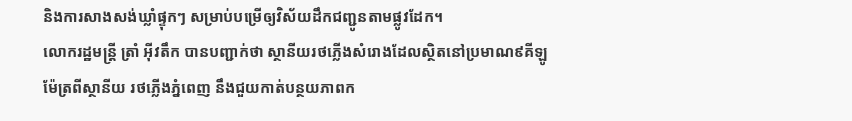និងការសាងសង់ឃ្លាំផ្ទុកៗ សម្រាប់បម្រើឲ្យវិស័យដឹកជញ្ជូនតាមផ្លូវដែក។
លោករដ្ឋមន្ត្រី ត្រាំ អ៊ីវតឹក បានបញ្ជាក់ថា ស្ថានីយរថភ្លើងសំរោងដែលស្ថិតនៅប្រមាណ៩គីឡូម៉ែត្រពីស្ថានីយ រថភ្លើងភ្នំពេញ នឹងជួយកាត់បន្ថយភាពក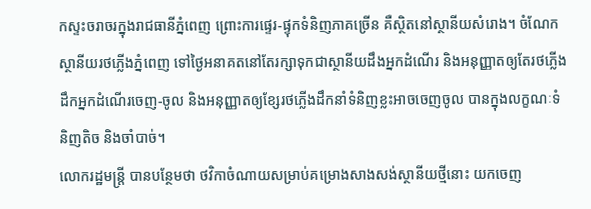កស្ទះចរាចរក្នុងរាជធានីភ្នំពេញ ព្រោះការផ្ទេរ-ផ្ទុកទំនិញភាគច្រើន គឺស្ថិតនៅស្ថានីយសំរោង។ ចំណែកស្ថានីយរថភ្លើងភ្នំពេញ ទៅថ្ងៃអនាគតនៅតែរក្សាទុកជាស្ថានីយដឹងអ្នកដំណើរ និងអនុញ្ញាតឲ្យតែរថភ្លើងដឹកអ្នកដំណើរចេញ-ចូល និងអនុញ្ញាតឲ្យខ្សែរថភ្លើងដឹកនាំទំនិញខ្លះអាចចេញចូល បានក្នុងលក្ខណៈទំនិញតិច និងចាំបាច់។
លោករដ្ឋមន្ត្រី បានបន្ថែមថា ថវិកាចំណាយសម្រាប់គម្រោងសាងសង់ស្ថានីយថ្មីនោះ យកចេញ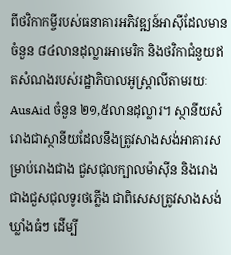ពីថវិកាកម្ចីរបស់ធនាគារអភិវឌ្ឍន៍អាស៊ីដែលមានចំនួន ៨៤លានដុល្លារអាមេរិក និងថវិកាជំនួយឥតសំណងរបស់រដ្ឋាភិបាលអូស្ត្រាលីតាមរយៈ AusAid ចំនួន ២១,៥លានដុល្លារ។ ស្ថានីយសំរោងជាស្ថានីយដែលនឹងត្រូវសាងសង់អាគារសម្រាប់រោងជាង ជួសជុលក្បាលម៉ាស៊ីន និងរោងជាងជួសជុលទូរថភ្លើង ជាពិសេសត្រូវសាងសង់ឃ្លាំងធំៗ ដើម្បី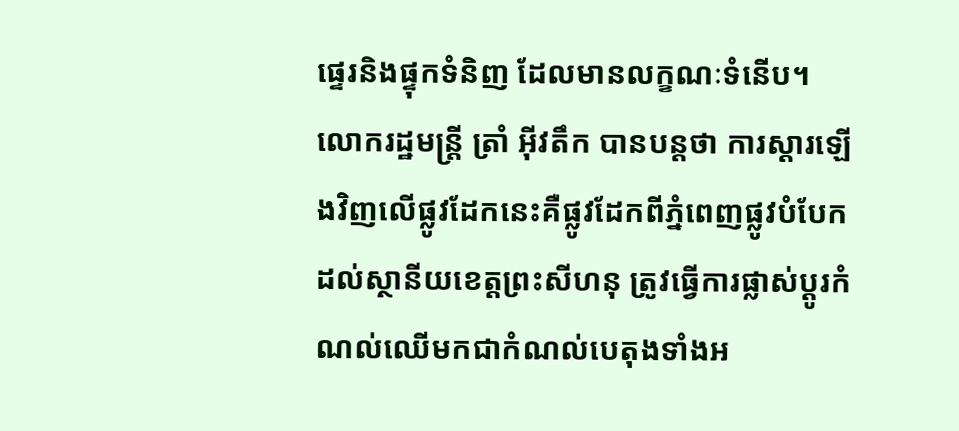ផ្ទេរនិងផ្ទុកទំនិញ ដែលមានលក្ខណៈទំនើប។
លោករដ្ឋមន្ត្រី ត្រាំ អ៊ីវតឹក បានបន្តថា ការស្ដារឡើងវិញលើផ្លូវដែកនេះគឺផ្លូវដែកពីភ្នំពេញផ្លូវបំបែក ដល់ស្ថានីយខេត្តព្រះសីហនុ ត្រូវធ្វើការផ្លាស់ប្ដូរកំណល់ឈើមកជាកំណល់បេតុងទាំងអ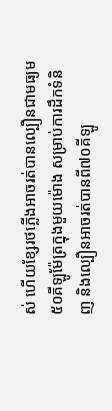ស់ ហើយខ្សែរថភ្លើងអាចរត់បានល្បឿនជាមធ្យម៥០គីឡូម៉ែត្រក្នុងមួយម៉ោង សម្រាប់ការដឹកទំនិញ និងល្បឿនអាចរត់បានពី៧០គីឡូ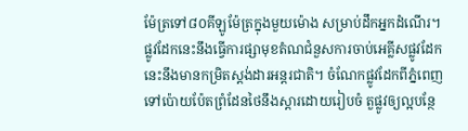ម៉ែត្រទៅ៨០គីឡូម៉ែត្រក្នុងមួយម៉ោង សម្រាប់ដឹកអ្នកដំណើរ។ ផ្លូវដែកនេះនឹងធ្វើការផ្សាមុខតំណជំនួសការចាប់អេគ្លីសផ្លូវដែក នេះនឹងមានកម្រិតស្ដង់ដារអន្តរជាតិ។ ចំណែកផ្លូវដែកពីភ្នំពេញទៅប៉ោយប៉ែតព្រំដែនថៃនឹងស្ដារដោយរៀបចំ តួផ្លូវឲ្យល្អបន្ថែ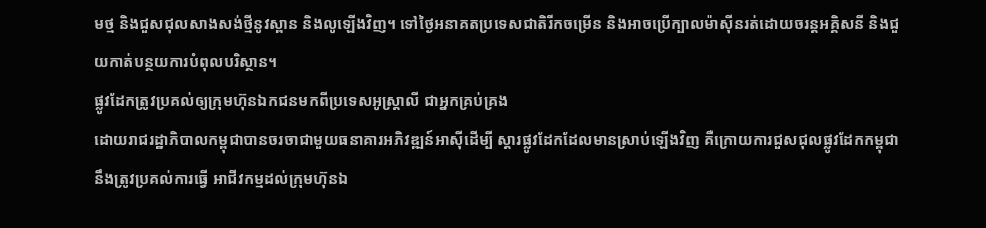មថ្ម និងជួសជុលសាងសង់ថ្មីនូវស្ពាន និងលូឡើងវិញ។ ទៅថ្ងៃអនាគតប្រទេសជាតិរីកចម្រើន និងអាចប្រើក្បាលម៉ាស៊ីនរត់ដោយចរន្តអគ្គិសនី និងជួយកាត់បន្ថយការបំពុលបរិស្ថាន។
ផ្លូវដែកត្រូវប្រគល់ឲ្យក្រុមហ៊ុនឯកជនមកពីប្រទេសអូស្ត្រាលី ជាអ្នកគ្រប់គ្រង
ដោយរាជរដ្ឋាភិបាលកម្ពុជាបានចរចាជាមួយធនាគារអភិវឌ្ឍន៍អាស៊ីដើម្បី ស្ដារផ្លូវដែកដែលមានស្រាប់ឡើងវិញ គឺក្រោយការជួសជុលផ្លូវដែកកម្ពុជានឹងត្រូវប្រគល់ការធ្វើ អាជីវកម្មដល់ក្រុមហ៊ុនឯ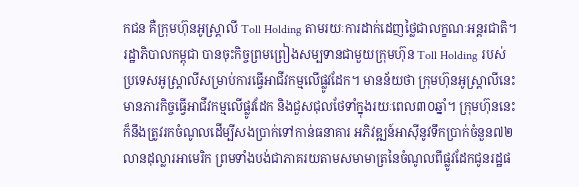កជន គឺក្រុមហ៊ុនអូស្ត្រាលី Toll Holding តាមរយៈការដាក់ដេញថ្លៃជាលក្ខណៈអន្តរជាតិ។
រដ្ឋាភិបាលកម្ពុជា បានចុះកិច្ចព្រមព្រៀងសម្បទានជាមួយក្រុមហ៊ុន Toll Holding របស់ប្រទេសអូស្ត្រាលីសម្រាប់ការធ្វើអាជីវកម្មលើផ្លូវដែក។ មានន័យថា ក្រុមហ៊ុនអូស្ត្រាលីនេះមានភារកិច្ចធ្វើអាជីវកម្មលើផ្លូវដែក និងជួសជុលថែទាំក្នុងរយៈពេល៣០ឆ្នាំ។ ក្រុមហ៊ុននេះក៏នឹងត្រូវរកចំណូលដើម្បីសងប្រាក់ទៅកាន់ធនាគារ អភិវឌ្ឍន៍អាស៊ីនូវទឹកប្រាក់ចំនួន៧២លានដុល្លារអាមេរិក ព្រមទាំងបង់ជាភាគរយតាមសមាមាត្រនៃចំណូលពីផ្លូវដែកជូនរដ្ឋផ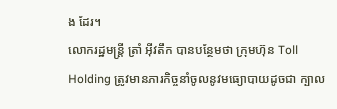ង ដែរ។
លោករដ្ឋមន្ត្រី ត្រាំ អ៊ីវតឹក បានបន្ថែមថា ក្រុមហ៊ុន Toll Holding ត្រូវមានភារកិច្ចនាំចូលនូវមធ្យោបាយដូចជា ក្បាល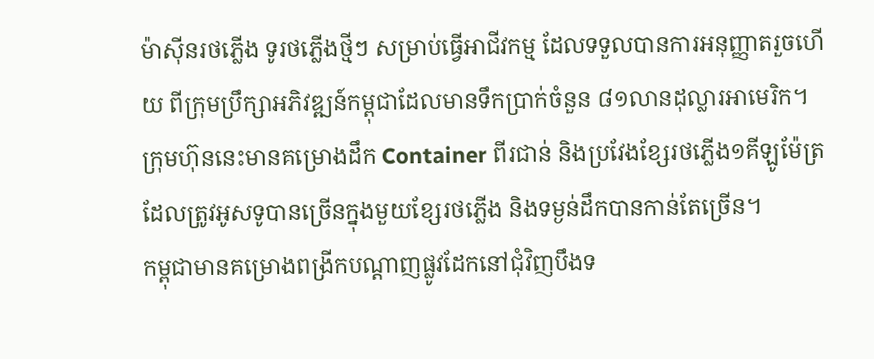ម៉ាស៊ីនរថភ្លើង ទូរថភ្លើងថ្មីៗ សម្រាប់ធ្វើអាជីវកម្ម ដែលទទួលបានការអនុញ្ញាតរួចហើយ ពីក្រុមប្រឹក្សាអភិវឌ្ឍន៍កម្ពុជាដែលមានទឹកប្រាក់ចំនួន ៨១លានដុល្លារអាមេរិក។ ក្រុមហ៊ុននេះមានគម្រោងដឹក Container ពីរជាន់ និងប្រវែងខ្សែរថភ្លើង១គីឡូម៉ែត្រ ដែលត្រូវអូសទូបានច្រើនក្នុងមួយខ្សែរថភ្លើង និងទម្ងន់ដឹកបានកាន់តែច្រើន។
កម្ពុជាមានគម្រោងពង្រីកបណ្ដាញផ្លូវដែកនៅជុំវិញបឹងទ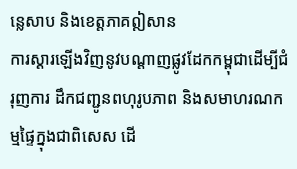ន្លេសាប និងខេត្តភាគឦសាន
ការស្ដារឡើងវិញនូវបណ្ដាញផ្លូវដែកកម្ពុជាដើម្បីជំរុញការ ដឹកជញ្ជូនពហុរូបភាព និងសមាហរណកម្មផ្ទៃក្នុងជាពិសេស ដើ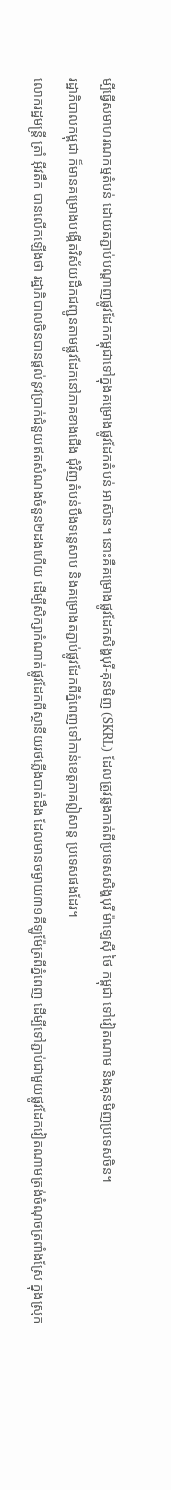ម្បីធ្វើសមាហរណកម្មតំបន់ ដោយតភ្ជាប់បណ្ដាញផ្លូវដែកកម្ពុជាទៅក្នុងគម្រោងផ្លូវដែកតំបន់ អាស៊ាន។ នោះគឺគម្រោងផ្លូវដែកសិង្ហបុរី-គុនមិញ (SKRL) ដែលត្រូវឆ្លងកាត់ពីប្រទេសសិង្ហបុរី ម៉ាឡេស៊ី ថៃ កម្ពុជា ទៅវៀតណាម និងគុនមិញប្រទេសចិន។
រដ្ឋាភិបាលកម្ពុជា ក៏មានគម្រោងបង្កើតវិស័យដឹកជញ្ជូនតាមផ្លូវដែកនៅភាគខាងជើង ជុំវិញតំបន់បឹងទន្លេសាប និងគម្រោងតភ្ជាប់ផ្លូវដែកពីភ្នំពេញទៅកាន់ខេត្តភាគឦសាន្ត ប្រទេសផងដែរ។
លោករដ្ឋមន្ត្រី ត្រាំ អ៊ីវតឹក បានលើកឡើងថា រដ្ឋាភិបាលចិនបានផ្ដល់នូវប្រាក់ជំនួយឥតសំណងចំនួន២ដងហើយ ដើម្បីសិក្សាកំណាត់ផ្លូវដែកពីស្ថានីយរថភ្លើងបាត់ដឹង ដែលមានចម្ងាយ៣១គីឡូម៉ែត្រពីភ្នំពេញ ដើម្បីទៅភ្ជាប់ជាមួយផ្លូវដែកវៀតណាមត្រង់ចំណុចត្រពាំងស្រែ ក្នុងស្រុក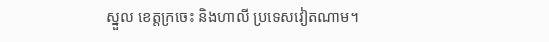ស្នួល ខេត្តក្រចេះ និងហាលី ប្រទេសវៀតណាម។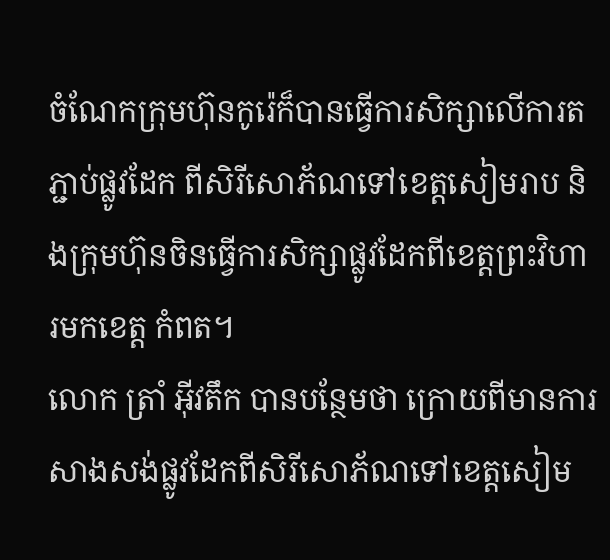ចំណែកក្រុមហ៊ុនកូរ៉េក៏បានធ្វើការសិក្សាលើការតភ្ជាប់ផ្លូវដែក ពីសិរីសោភ័ណទៅខេត្តសៀមរាប និងក្រុមហ៊ុនចិនធ្វើការសិក្សាផ្លូវដែកពីខេត្តព្រះវិហារមកខេត្ត កំពត។
លោក ត្រាំ អ៊ីវតឹក បានបន្ថែមថា ក្រោយពីមានការសាងសង់ផ្លូវដែកពីសិរីសោភ័ណទៅខេត្តសៀម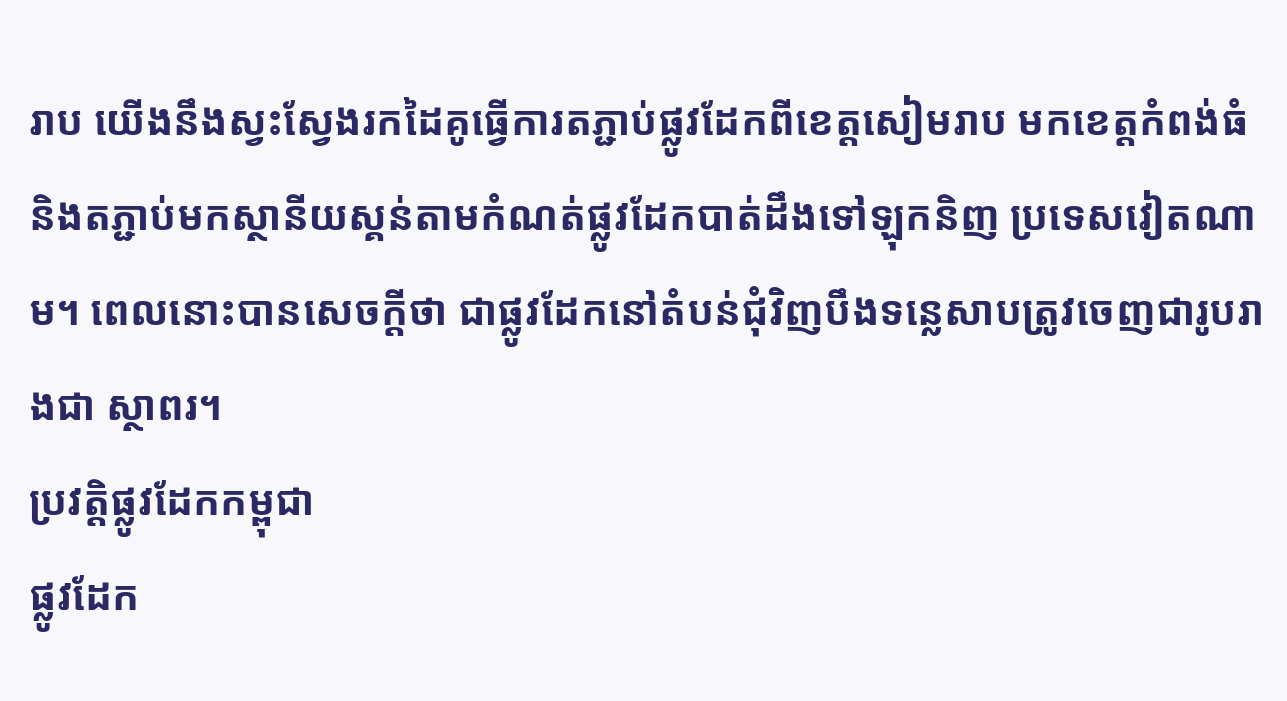រាប យើងនឹងស្វះស្វែងរកដៃគូធ្វើការតភ្ជាប់ផ្លូវដែកពីខេត្តសៀមរាប មកខេត្តកំពង់ធំ និងតភ្ជាប់មកស្ថានីយស្គន់តាមកំណត់ផ្លូវដែកបាត់ដឹងទៅឡុកនិញ ប្រទេសវៀតណាម។ ពេលនោះបានសេចក្ដីថា ជាផ្លូវដែកនៅតំបន់ជុំវិញបឹងទន្លេសាបត្រូវចេញជារូបរាងជា ស្ថាពរ។
ប្រវត្តិផ្លូវដែកកម្ពុជា
ផ្លូវដែក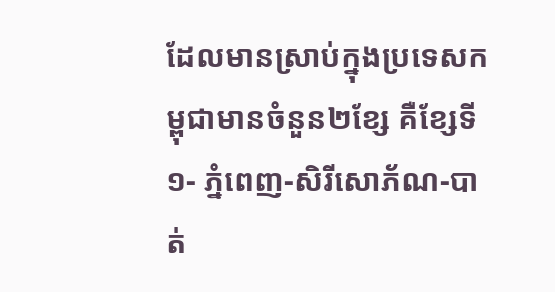ដែលមានស្រាប់ក្នុងប្រទេសកម្ពុជាមានចំនួន២ខ្សែ គឺខ្សែទី១- ភ្នំពេញ-សិរីសោភ័ណ-បាត់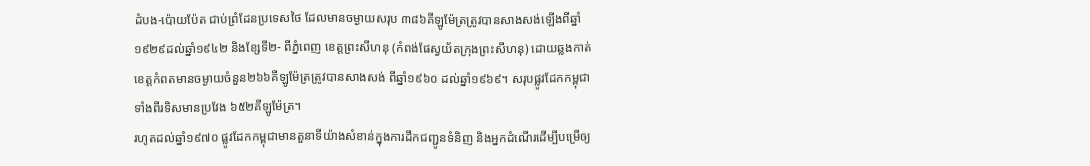ដំបង-ប៉ោយប៉ែត ជាប់ព្រំដែនប្រទេសថៃ ដែលមានចម្ងាយសរុប ៣៨៦គីឡូម៉ែត្រត្រូវបានសាងសង់ឡើងពីឆ្នាំ ១៩២៩ដល់ឆ្នាំ១៩៤២ និងខ្សែទី២- ពីភ្នំពេញ ខេត្តព្រះសីហនុ (កំពង់ផែស្វយ័តក្រុងព្រះសីហនុ) ដោយឆ្លងកាត់ខេត្តកំពតមានចម្ងាយចំនួន២៦៦គីឡូម៉ែត្រត្រូវបានសាងសង់ ពីឆ្នាំ១៩៦០ ដល់ឆ្នាំ១៩៦៩។ សរុបផ្លូវដែកកម្ពុជាទាំងពីរទិសមានប្រវែង ៦៥២គីឡូម៉ែត្រ។
រហូតដល់ឆ្នាំ១៩៧០ ផ្លូវដែកកម្ពុជាមានតួនាទីយ៉ាងសំខាន់ក្នុងការដឹកជញ្ជូនទំនិញ និងអ្នកដំណើរដើម្បីបម្រើឲ្យ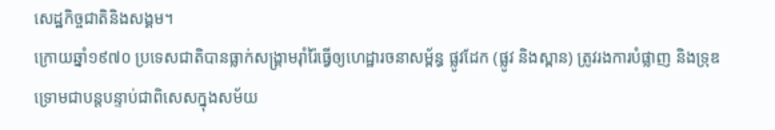សេដ្ឋកិច្ចជាតិនិងសង្គម។
ក្រោយឆ្នាំ១៩៧០ ប្រទេសជាតិបានធ្លាក់សង្គ្រាមរ៉ាំរ៉ៃធ្វើឲ្យហេដ្ឋារចនាសម្ព័ន្ធ ផ្លូវដែក (ផ្លូវ និងស្ពាន) ត្រូវរងការបំផ្លាញ និងទ្រុឌទ្រោមជាបន្តបន្ទាប់ជាពិសេសក្នុងសម័យ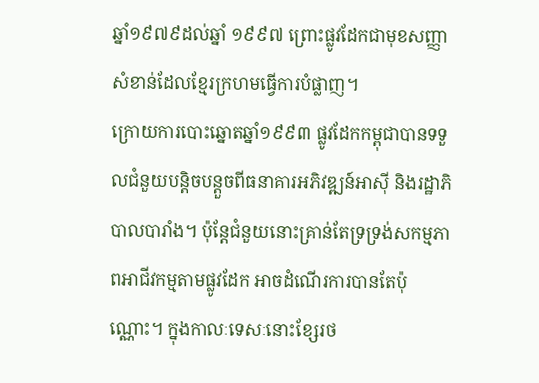ឆ្នាំ១៩៧៩ដល់ឆ្នាំ ១៩៩៧ ព្រោះផ្លូវដែកជាមុខសញ្ញាសំខាន់ដែលខ្មែរក្រហមធ្វើការបំផ្លាញ។
ក្រោយការបោះឆ្នោតឆ្នាំ១៩៩៣ ផ្លូវដែកកម្ពុជាបានទទួលជំនួយបន្តិចបន្តួចពីធនាគារអភិវឌ្ឍន៍អាស៊ី និងរដ្ឋាភិបាលបារាំង។ ប៉ុន្តែជំនួយនោះគ្រាន់តែទ្រទ្រង់សកម្មភាពអាជីវកម្មតាមផ្លូវដែក អាចដំណើរការបានតែប៉ុណ្ណោះ។ ក្នុងកាលៈទេសៈនោះខ្សែរថ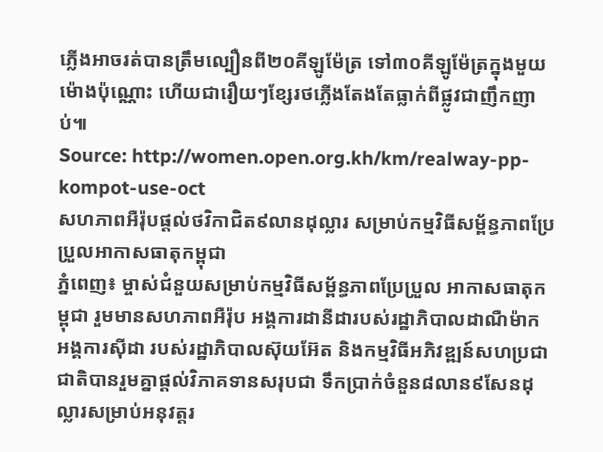ភ្លើងអាចរត់បានត្រឹមល្បឿនពី២០គីឡូម៉ែត្រ ទៅ៣០គីឡូម៉ែត្រក្នុងមួយម៉ោងប៉ុណ្ណោះ ហើយជារឿយៗខ្សែរថភ្លើងតែងតែធ្លាក់ពីផ្លូវជាញឹកញាប់៕
Source: http://women.open.org.kh/km/realway-pp-kompot-use-oct
សហភាពអឺរ៉ុបផ្ដល់ថវិកាជិត៩លានដុល្លារ សម្រាប់កម្មវិធីសម្ព័ន្ធភាពប្រែប្រួលអាកាសធាតុកម្ពុជា
ភ្នំពេញ៖ ម្ចាស់ជំនួយសម្រាប់កម្មវិធីសម្ព័ន្ធភាពប្រែប្រួល អាកាសធាតុកម្ពុជា រួមមានសហភាពអឺរ៉ុប អង្គការដានីដារបស់រដ្ឋាភិបាលដាណឺម៉ាក អង្គការស៊ីដា របស់រដ្ឋាភិបាលស៊ុយអ៊ែត និងកម្មវិធីអភិវឌ្ឍន៍សហប្រជាជាតិបានរួមគ្នាផ្ដល់វិភាគទានសរុបជា ទឹកប្រាក់ចំនួន៨លាន៩សែនដុល្លារសម្រាប់អនុវត្តរ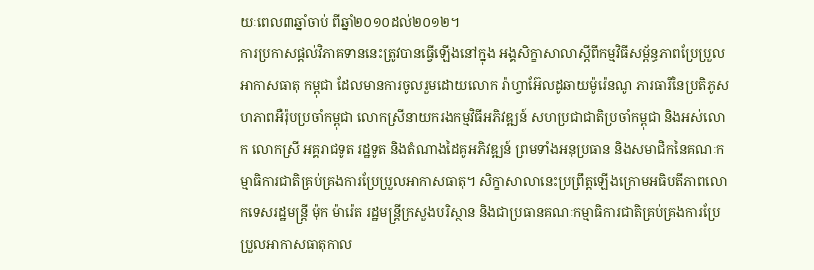យៈពេល៣ឆ្នាំចាប់ ពីឆ្នាំ២០១០ដល់២០១២។
ការប្រកាសផ្ដល់វិភាគទាននេះត្រូវបានធ្វើឡើងនៅក្នុង អង្គសិក្ខាសាលាស្ដីពីកម្មវិធីសម្ព័ន្ធភាពប្រែប្រួលអាកាសធាតុ កម្ពុជា ដែលមានការចូលរួមដោយលោក រ៉ាហ្វាអ៊ែលដូឆាយម៉ូរ៉េនណូ ភារធារីនៃប្រតិភូសហភាពអឺរ៉ុបប្រចាំកម្ពុជា លោកស្រីនាយករងកម្មវិធីអភិវឌ្ឍន៍ សហប្រជាជាតិប្រចាំកម្ពុជា និងអស់លោក លោកស្រី អគ្គរាជទូត រដ្ឋទូត និងតំណាងដៃគូអភិវឌ្ឍន៍ ព្រមទាំងអនុប្រធាន និងសមាជិកនៃគណៈកម្មាធិការជាតិគ្រប់គ្រងការប្រែប្រួលអាកាសធាតុ។ សិក្ខាសាលានេះប្រព្រឹត្តឡើងក្រោមអធិបតីភាពលោកទេសរដ្ឋមន្ត្រី ម៉ុក ម៉ារ៉េត រដ្ឋមន្ត្រីក្រសួងបរិស្ថាន និងជាប្រធានគណៈកម្មាធិការជាតិគ្រប់គ្រងការប្រែប្រួលអាកាសធាតុកាល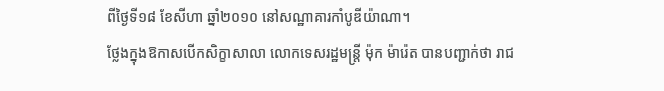ពីថ្ងៃទី១៨ ខែសីហា ឆ្នាំ២០១០ នៅសណ្ឋាគារកាំបូឌីយ៉ាណា។
ថ្លែងក្នុងឱកាសបើកសិក្ខាសាលា លោកទេសរដ្ឋមន្ត្រី ម៉ុក ម៉ារ៉េត បានបញ្ជាក់ថា រាជ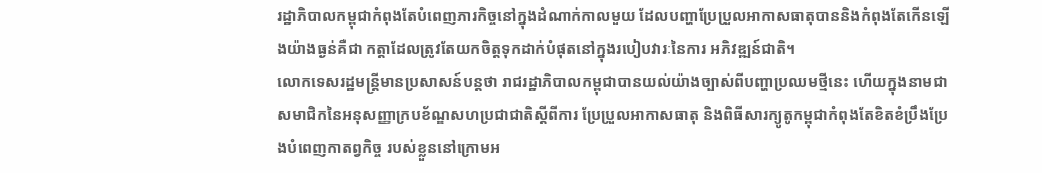រដ្ឋាភិបាលកម្ពុជាកំពុងតែបំពេញភារកិច្ចនៅក្នុងដំណាក់កាលមួយ ដែលបញ្ហាប្រែប្រួលអាកាសធាតុបាននិងកំពុងតែកើនឡើងយ៉ាងធ្ងន់គឺជា កត្តាដែលត្រូវតែយកចិត្តទុកដាក់បំផុតនៅក្នុងរបៀបវារៈនៃការ អភិវឌ្ឍន៍ជាតិ។
លោកទេសរដ្ឋមន្ត្រីមានប្រសាសន៍បន្តថា រាជរដ្ឋាភិបាលកម្ពុជាបានយល់យ៉ាងច្បាស់ពីបញ្ហាប្រឈមថ្មីនេះ ហើយក្នុងនាមជាសមាជិកនៃអនុសញ្ញាក្របខ័ណ្ឌសហប្រជាជាតិស្ដីពីការ ប្រែប្រួលអាកាសធាតុ និងពិធីសារក្យូតូកម្ពុជាកំពុងតែខិតខំប្រឹងប្រែងបំពេញកាតព្វកិច្ច របស់ខ្លួននៅក្រោមអ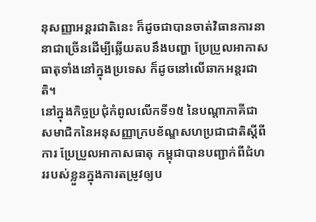នុសញ្ញាអន្តរជាតិនេះ ក៏ដូចជាបានចាត់វិធានការនានាជាច្រើនដើម្បីឆ្លើយតបនឹងបញ្ហា ប្រែប្រួលអាកាសធាតុទាំងនៅក្នុងប្រទេស ក៏ដូចនៅលើឆាកអន្តរជាតិ។
នៅក្នុងកិច្ចប្រជុំកំពូលលើកទី១៥ នៃបណ្ដាភាគីជាសមាជិកនៃអនុសញ្ញាក្របខ័ណ្ឌសហប្រជាជាតិស្ដីពីការ ប្រែប្រួលអាកាសធាតុ កម្ពុជាបានបញ្ជាក់ពីជំហររបស់ខ្លួនក្នុងការតម្រូវឲ្យប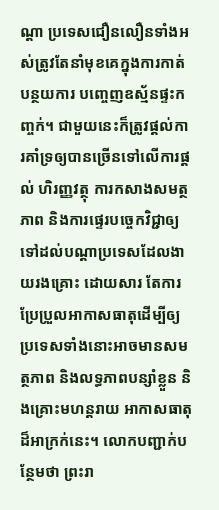ណ្ដា ប្រទេសជឿនលឿនទាំងអស់ត្រូវតែនាំមុខគេក្នុងការកាត់បន្ថយការ បញ្ចេញឧស្ម័នផ្ទះកញ្ចក់។ ជាមួយនេះក៏ត្រូវផ្ដល់ការគាំទ្រឲ្យបានច្រើនទៅលើការផ្ដល់ ហិរញ្ញវត្ថុ ការកសាងសមត្ថភាព និងការផ្ទេរបច្ចេកវិជ្ជាឲ្យទៅដល់បណ្ដាប្រទេសដែលងាយរងគ្រោះ ដោយសារ តែការប្រែប្រួលអាកាសធាតុដើម្បីឲ្យប្រទេសទាំងនោះអាចមានសមត្ថភាព និងលទ្ធភាពបន្សាំខ្លួន និងគ្រោះមហន្តរាយ អាកាសធាតុដ៏អាក្រក់នេះ។ លោកបញ្ជាក់បន្ថែមថា ព្រះរា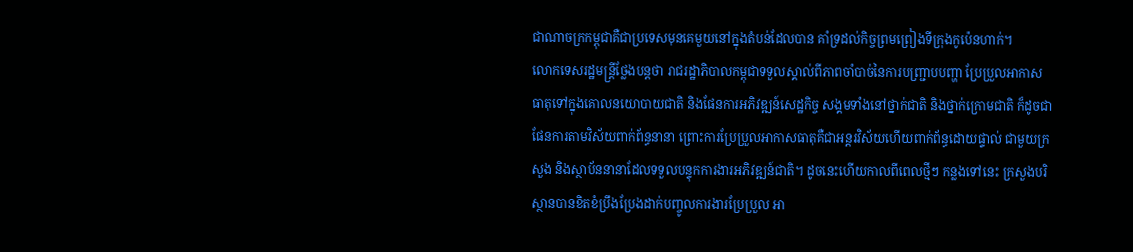ជាណាចក្រកម្ពុជាគឺជាប្រទេសមុនគេមួយនៅក្នុងតំបន់ដែលបាន គាំទ្រដល់កិច្ចព្រមព្រៀងទីក្រុងកូប៉េនហាក់។
លោកទេសរដ្ឋមន្ត្រីថ្លែងបន្តថា រាជរដ្ឋាភិបាលកម្ពុជាទទួលស្គាល់ពីភាពចាំបាច់នៃការបញ្ជ្រាបបញ្ហា ប្រែប្រួលអាកាសធាតុទៅក្នុងគោលនយោបាយជាតិ និងផែនការអភិវឌ្ឍន៍សេដ្ឋកិច្ច សង្គមទាំងនៅថ្នាក់ជាតិ និងថ្នាក់ក្រោមជាតិ ក៏ដូចជាផែនការតាមវិស័យពាក់ព័ន្ធនានា ព្រោះការប្រែប្រួលអាកាសធាតុគឺជាអន្តរវិស័យហើយពាក់ព័ន្ធដោយផ្ទាល់ ជាមួយក្រសួង និងស្ថាប័ននានាដែលទទួលបន្ទុកការងារអភិវឌ្ឍន៍ជាតិ។ ដូចនេះហើយកាលពីពេលថ្មីៗ កន្លងទៅនេះ ក្រសួងបរិស្ថានបានខិតខំប្រឹងប្រែងដាក់បញ្ចូលការងារប្រែប្រួល អា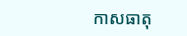កាសធាតុ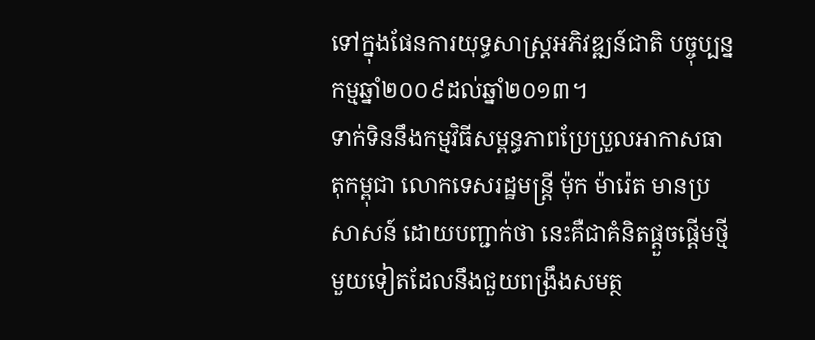ទៅក្នុងផែនការយុទ្ធសាស្ត្រអភិវឌ្ឍន៍ជាតិ បច្ចុប្បន្នកម្មឆ្នាំ២០០៩ដល់ឆ្នាំ២០១៣។
ទាក់ទិននឹងកម្មវិធីសម្ពន្ធភាពប្រែប្រួលអាកាសធាតុកម្ពុជា លោកទេសរដ្ឋមន្ត្រី ម៉ុក ម៉ារ៉េត មានប្រសាសន៍ ដោយបញ្ជាក់ថា នេះគឺជាគំនិតផ្ដួចផ្ដើមថ្មីមួយទៀតដែលនឹងជួយពង្រឹងសមត្ថ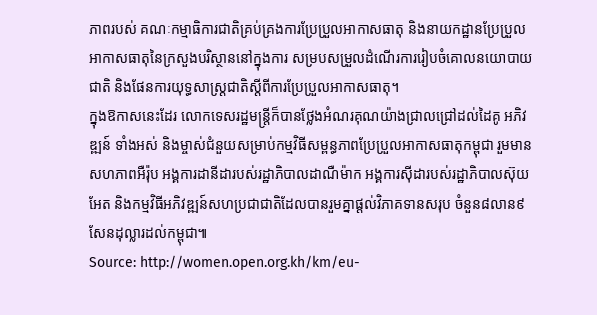ភាពរបស់ គណៈកម្មាធិការជាតិគ្រប់គ្រងការប្រែប្រួលអាកាសធាតុ និងនាយកដ្ឋានប្រែប្រួលអាកាសធាតុនៃក្រសួងបរិស្ថាននៅក្នុងការ សម្របសម្រួលដំណើរការរៀបចំគោលនយោបាយជាតិ និងផែនការយុទ្ធសាស្ត្រជាតិស្ដីពីការប្រែប្រួលអាកាសធាតុ។
ក្នុងឱកាសនេះដែរ លោកទេសរដ្ឋមន្ត្រីក៏បានថ្លែងអំណរគុណយ៉ាងជ្រាលជ្រៅដល់ដៃគូ អភិវឌ្ឍន៍ ទាំងអស់ និងម្ចាស់ជំនួយសម្រាប់កម្មវិធីសម្ពន្ធភាពប្រែប្រួលអាកាសធាតុកម្ពុជា រួមមានសហភាពអឺរ៉ុប អង្គការដានីដារបស់រដ្ឋាភិបាលដាណឺម៉ាក អង្គការស៊ីដារបស់រដ្ឋាភិបាលស៊ុយអែត និងកម្មវិធីអភិវឌ្ឍន៍សហប្រជាជាតិដែលបានរួមគ្នាផ្ដល់វិភាគទានសរុប ចំនួន៨លាន៩សែនដុល្លារដល់កម្ពុជា៕
Source: http://women.open.org.kh/km/eu-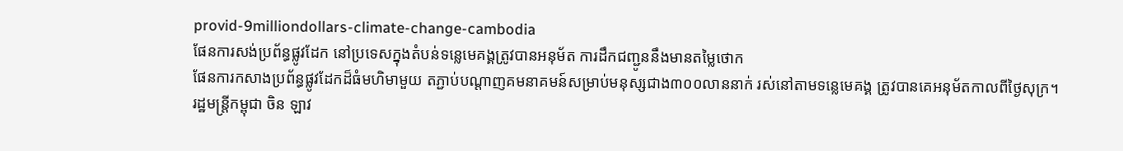provid-9milliondollars-climate-change-cambodia
ផែនការសង់ប្រព័ន្ធផ្លូវដែក នៅប្រទេសក្នុងតំបន់ទន្លេមេគង្គត្រូវបានអនុម័ត ការដឹកជញ្ជូននឹងមានតម្លៃថោក
ផែនការកសាងប្រព័ន្ធផ្លូវដែកដ៏ធំមហិមាមួយ តភ្ជាប់បណ្ដាញគមនាគមន៍សម្រាប់មនុស្សជាង៣០០លាននាក់ រស់នៅតាមទន្លេមេគង្គ ត្រូវបានគេអនុម័តកាលពីថ្ងៃសុក្រ។
រដ្ឋមន្ត្រីកម្ពុជា ចិន ឡាវ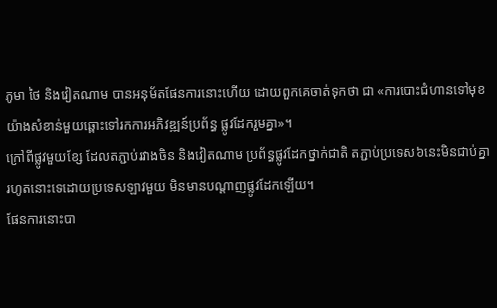ភូមា ថៃ និងវៀតណាម បានអនុម័តផែនការនោះហើយ ដោយពួកគេចាត់ទុកថា ជា «ការបោះជំហានទៅមុខយ៉ាងសំខាន់មួយឆ្ពោះទៅរកការអភិវឌ្ឍន៍ប្រព័ន្ធ ផ្លូវដែករួមគ្នា»។
ក្រៅពីផ្លូវមួយខ្សែ ដែលតភ្ជាប់រវាងចិន និងវៀតណាម ប្រព័ន្ធផ្លូវដែកថ្នាក់ជាតិ តភ្ជាប់ប្រទេស៦នេះមិនជាប់គ្នារហូតនោះទេដោយប្រទេសឡាវមួយ មិនមានបណ្ដាញផ្លូវដែកឡើយ។
ផែនការនោះបា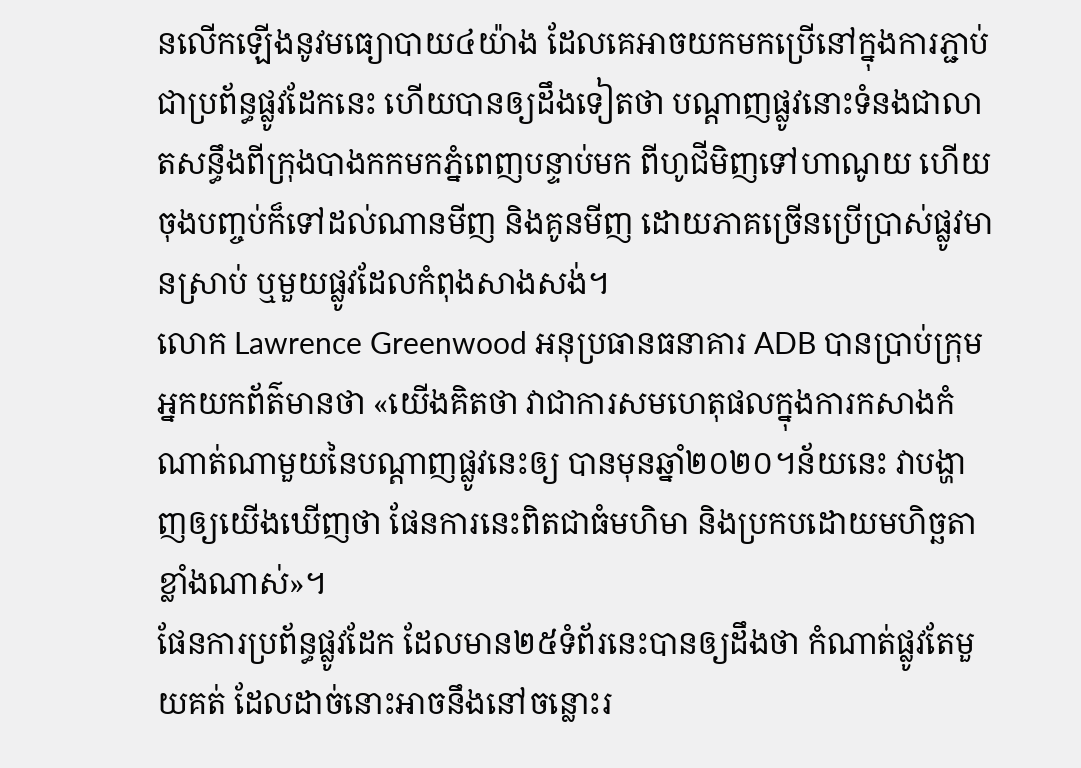នលើកឡើងនូវមធ្យោបាយ៤យ៉ាង ដែលគេអាចយកមកប្រើនៅក្នុងការភ្ជាប់ជាប្រព័ន្ធផ្លូវដែកនេះ ហើយបានឲ្យដឹងទៀតថា បណ្ដាញផ្លូវនោះទំនងជាលាតសន្ធឹងពីក្រុងបាងកកមកភ្នំពេញបន្ទាប់មក ពីហូជីមិញទៅហាណូយ ហើយចុងបញ្ចប់ក៏ទៅដល់ណានមីញ និងគូនមីញ ដោយភាគច្រើនប្រើប្រាស់ផ្លូវមានស្រាប់ ឬមួយផ្លូវដែលកំពុងសាងសង់។
លោក Lawrence Greenwood អនុប្រធានធនាគារ ADB បានប្រាប់ក្រុមអ្នកយកព័ត៌មានថា «យើងគិតថា វាជាការសមហេតុផលក្នុងការកសាងកំណាត់ណាមួយនៃបណ្ដាញផ្លូវនេះឲ្យ បានមុនឆ្នាំ២០២០។ន័យនេះ វាបង្ហាញឲ្យយើងឃើញថា ផែនការនេះពិតជាធំមហិមា និងប្រកបដោយមហិច្ឆតាខ្លាំងណាស់»។
ផែនការប្រព័ន្ធផ្លូវដែក ដែលមាន២៥ទំព័រនេះបានឲ្យដឹងថា កំណាត់ផ្លូវតែមួយគត់ ដែលដាច់នោះអាចនឹងនៅចន្លោះរ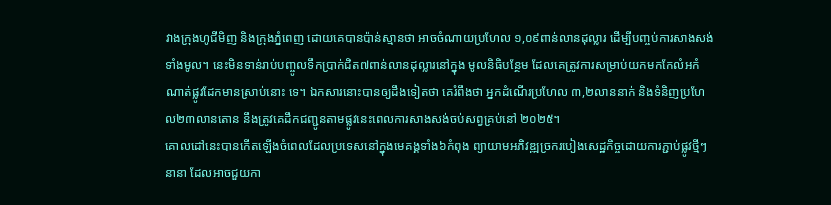វាងក្រុងហូជីមិញ និងក្រុងភ្នំពេញ ដោយគេបានប៉ាន់ស្មានថា អាចចំណាយប្រហែល ១,០៩ពាន់លានដុល្លារ ដើម្បីបញ្ចប់ការសាងសង់ទាំងមូល។ នេះមិនទាន់រាប់បញ្ចូលទឹកប្រាក់ជិត៧ពាន់លានដុល្លារនៅក្នុង មូលនិធិបន្ថែម ដែលគេត្រូវការសម្រាប់យកមកកែលំអកំណាត់ផ្លូវដែកមានស្រាប់នោះ ទេ។ ឯកសារនោះបានឲ្យដឹងទៀតថា គេរំពឹងថា អ្នកដំណើរប្រហែល ៣,២លាននាក់ និងទំនិញប្រហែល២៣លានតោន នឹងត្រូវគេដឹកជញ្ជូនតាមផ្លូវនេះពេលការសាងសង់ចប់សព្វគ្រប់នៅ ២០២៥។
គោលដៅនេះបានកើតឡើងចំពេលដែលប្រទេសនៅក្នុងមេគង្គទាំង៦កំពុង ព្យាយាមអភិវឌ្ឍច្រករបៀងសេដ្ឋកិច្ចដោយការភ្ជាប់ផ្លូវថ្មីៗនានា ដែលអាចជួយកា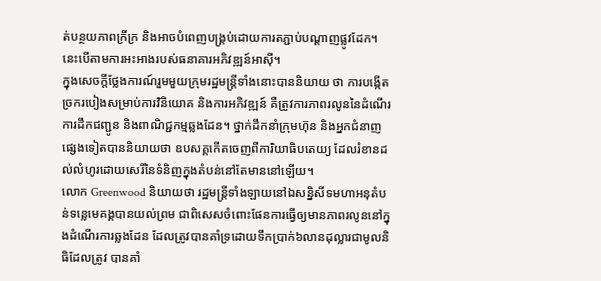ត់បន្ថយភាពក្រីក្រ និងអាចបំពេញបង្គ្រប់ដោយការតភ្ជាប់បណ្ដាញផ្លូវដែក។ នេះបើតាមការអះអាងរបស់ធនាគារអភិវឌ្ឍន៍អាស៊ី។
ក្នុងសេចក្ដីថ្លែងការណ៍រួមមួយក្រុមរដ្ឋមន្ត្រីទាំងនោះបាននិយាយ ថា ការបង្កើតច្រករបៀងសម្រាប់ការវិនិយោគ និងការអភិវឌ្ឍន៍ គឺត្រូវការភាពរលូននៃដំណើរការដឹកជញ្ជូន និងពាណិជ្ជកម្មឆ្លងដែន។ ថ្នាក់ដឹកនាំក្រុមហ៊ុន និងអ្នកជំនាញផ្សេងទៀតបាននិយាយថា ឧបសគ្គកើតចេញពីការិយាធិបតេយ្យ ដែលរំខានដល់លំហូរដោយសេរីនៃទំនិញក្នុងតំបន់នៅតែមាននៅឡើយ។
លោក Greenwood និយាយថា រដ្ឋមន្ត្រីទាំងឡាយនៅឯសន្និសីទមហាអនុតំបន់ទន្លេមេគង្គបានយល់ព្រម ជាពិសេសចំពោះផែនការធ្វើឲ្យមានភាពរលូននៅក្នុងដំណើរការឆ្លងដែន ដែលត្រូវបានគាំទ្រដោយទឹកប្រាក់៦លានដុល្លារជាមូលនិធិដែលត្រូវ បានគាំ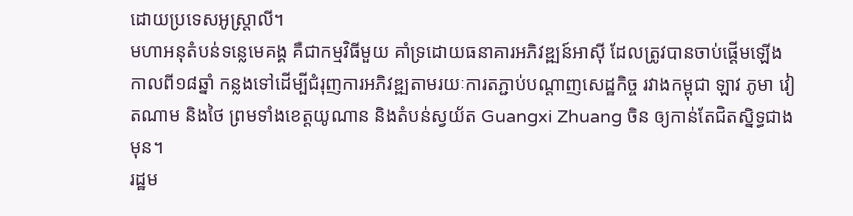ដោយប្រទេសអូស្ត្រាលី។
មហាអនុតំបន់ទន្លេមេគង្គ គឺជាកម្មវិធីមួយ គាំទ្រដោយធនាគារអភិវឌ្ឍន៍អាស៊ី ដែលត្រូវបានចាប់ផ្ដើមឡើងកាលពី១៨ឆ្នាំ កន្លងទៅដើម្បីជំរុញការអភិវឌ្ឍតាមរយៈការតភ្ជាប់បណ្ដាញសេដ្ឋកិច្ច រវាងកម្ពុជា ឡាវ ភូមា វៀតណាម និងថៃ ព្រមទាំងខេត្តយូណាន និងតំបន់ស្វយ័ត Guangxi Zhuang ចិន ឲ្យកាន់តែជិតស្និទ្ធជាងមុន។
រដ្ឋម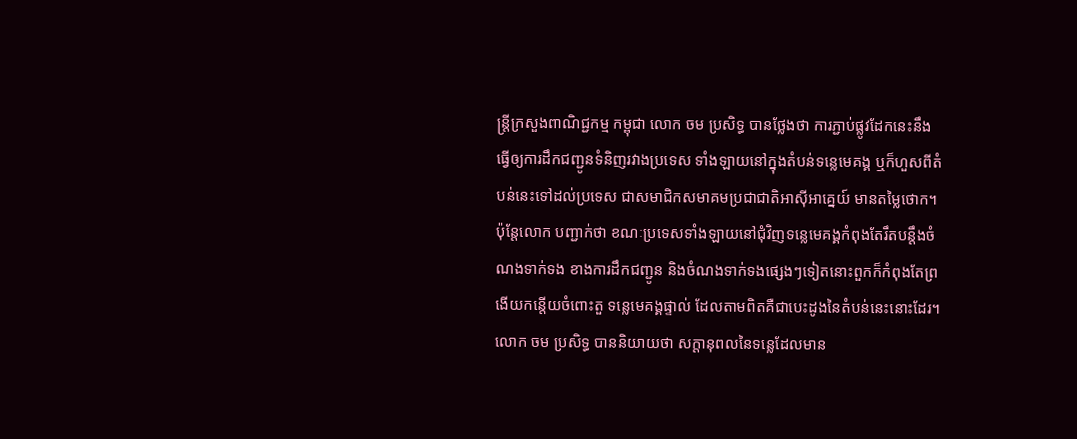ន្ត្រីក្រសួងពាណិជ្ជកម្ម កម្ពុជា លោក ចម ប្រសិទ្ធ បានថ្លែងថា ការភ្ជាប់ផ្លូវដែកនេះនឹងធ្វើឲ្យការដឹកជញ្ជូនទំនិញរវាងប្រទេស ទាំងឡាយនៅក្នុងតំបន់ទន្លេមេគង្គ ឬក៏ហួសពីតំបន់នេះទៅដល់ប្រទេស ជាសមាជិកសមាគមប្រជាជាតិអាស៊ីអាគ្នេយ៍ មានតម្លៃថោក។
ប៉ុន្តែលោក បញ្ជាក់ថា ខណៈប្រទេសទាំងឡាយនៅជុំវិញទន្លេមេគង្គកំពុងតែរឹតបន្ដឹងចំណងទាក់ទង ខាងការដឹកជញ្ជូន និងចំណងទាក់ទងផ្សេងៗទៀតនោះពួកក៏កំពុងតែព្រងើយកន្តើយចំពោះតួ ទន្លេមេគង្គផ្ទាល់ ដែលតាមពិតគឺជាបេះដូងនៃតំបន់នេះនោះដែរ។
លោក ចម ប្រសិទ្ធ បាននិយាយថា សក្ដានុពលនៃទន្លេដែលមាន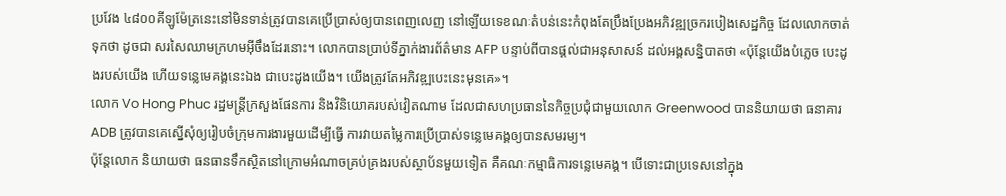ប្រវែង ៤៨០០គីឡូម៉ែត្រនេះនៅមិនទាន់ត្រូវបានគេប្រើប្រាស់ឲ្យបានពេញលេញ នៅឡើយទេខណៈតំបន់នេះកំពុងតែប្រឹងប្រែងអភិវឌ្ឍច្រករបៀងសេដ្ឋកិច្ច ដែលលោកចាត់ទុកថា ដូចជា សរសៃឈាមក្រហមអ៊ីចឹងដែរនោះ។ លោកបានប្រាប់ទីភ្នាក់ងារព័ត៌មាន AFP បន្ទាប់ពីបានផ្ដល់ជាអនុសាសន៍ ដល់អង្គសន្និបាតថា «ប៉ុន្តែយើងបំភ្លេច បេះដូងរបស់យើង ហើយទន្លេមេគង្គនេះឯង ជាបេះដូងយើង។ យើងត្រូវតែអភិវឌ្ឍបេះនេះមុនគេ»។
លោក Vo Hong Phuc រដ្ឋមន្ត្រីក្រសួងផែនការ និងវិនិយោគរបស់វៀតណាម ដែលជាសហប្រធាននៃកិច្ចប្រជុំជាមួយលោក Greenwood បាននិយាយថា ធនាគារ ADB ត្រូវបានគេស្នើសុំឲ្យរៀបចំក្រុមការងារមួយដើម្បីធ្វើ ការវាយតម្លៃការប្រើប្រាស់ទន្លេមេគង្គឲ្យបានសមរម្យ។
ប៉ុន្តែលោក និយាយថា ធនធានទឹកស្ថិតនៅក្រោមអំណាចគ្រប់គ្រងរបស់ស្ថាប័នមួយទៀត គឺគណៈកម្មាធិការទន្លេមេគង្គ។ បើទោះជាប្រទេសនៅក្នុង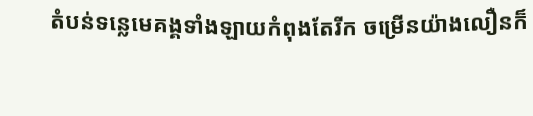តំបន់ទន្លេមេគង្គទាំងឡាយកំពុងតែរីក ចម្រើនយ៉ាងលឿនក៏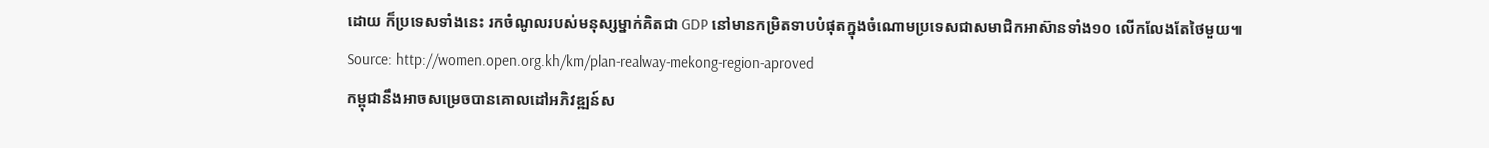ដោយ ក៏ប្រទេសទាំងនេះ រកចំណូលរបស់មនុស្សម្នាក់គិតជា GDP នៅមានកម្រិតទាបបំផុតក្នុងចំណោមប្រទេសជាសមាជិកអាស៊ានទាំង១០ លើកលែងតែថៃមួយ៕
Source: http://women.open.org.kh/km/plan-realway-mekong-region-aproved
កម្ពុជានឹងអាចសម្រេចបានគោលដៅអភិវឌ្ឍន៍ស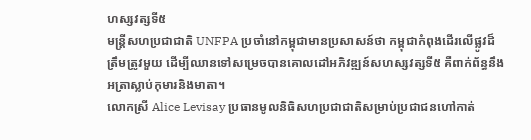ហស្សវត្សទី៥
មន្ត្រីសហប្រជាជាតិ UNFPA ប្រចាំនៅកម្ពុជាមានប្រសាសន៍ថា កម្ពុជាកំពុងដើរលើផ្លូវដ៏ត្រឹមត្រូវមួយ ដើម្បីឈានទៅសម្រេចបានគោលដៅអភិវឌ្ឍន៍សហស្សវត្សទី៥ គឺពាក់ព័ន្ធនឹងអត្រាស្លាប់កុមារនិងមាតា។
លោកស្រី Alice Levisay ប្រធានមូលនិធិសហប្រជាជាតិសម្រាប់ប្រជាជនហៅកាត់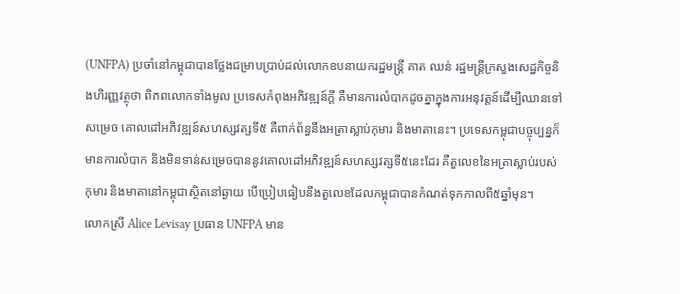(UNFPA) ប្រចាំនៅកម្ពុជាបានថ្លែងជម្រាបប្រាប់ដល់លោកឧបនាយករដ្ឋមន្ត្រី គាត ឈន់ រដ្ឋមន្ត្រីក្រសួងសេដ្ឋកិច្ចនិងហិរញ្ញវត្ថុថា ពិភពលោកទាំងមូល ប្រទេសកំពុងអភិវឌ្ឍន៍ក្ដី គឺមានការលំបាកដូចគ្នាក្នុងការអនុវត្តន៍ដើម្បីឈានទៅសម្រេច គោលដៅអភិវឌ្ឍន៍សហស្សវត្សទី៥ គឺពាក់ព័ន្ធនឹងអត្រាស្លាប់កុមារ និងមាតានេះ។ ប្រទេសកម្ពុជាបច្ចុប្បន្នក៏មានការលំបាក និងមិនទាន់សម្រេចបាននូវគោលដៅអភិវឌ្ឍន៍សហស្សវត្សទី៥នេះដែរ គឺតួលេខនៃអត្រាស្លាប់របស់កុមារ និងមាតានៅកម្ពុជាស្ថិតនៅឆ្ងាយ បើប្រៀបធៀបនឹងតួលេខដែលកម្ពុជាបានកំណត់ទុកកាលពី៥ឆ្នាំមុន។
លោកស្រី Alice Levisay ប្រធាន UNFPA មាន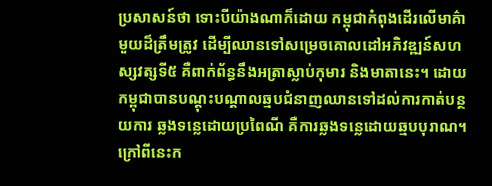ប្រសាសន៍ថា ទោះបីយ៉ាងណាក៏ដោយ កម្ពុជាកំពុងដើរលើមាគ៌ាមួយដ៏ត្រឹមត្រូវ ដើម្បីឈានទៅសម្រេចគោលដៅអភិវឌ្ឍន៍សហស្សវត្សទី៥ គឺពាក់ព័ន្ធនឹងអត្រាស្លាប់កុមារ និងមាតានេះ។ ដោយកម្ពុជាបានបណ្ដុះបណ្ដាលឆ្មបជំនាញឈានទៅដល់ការកាត់បន្ថយការ ឆ្លងទន្លេដោយប្រពៃណី គឺការឆ្លងទន្លេដោយឆ្មបបុរាណ។ ក្រៅពីនេះក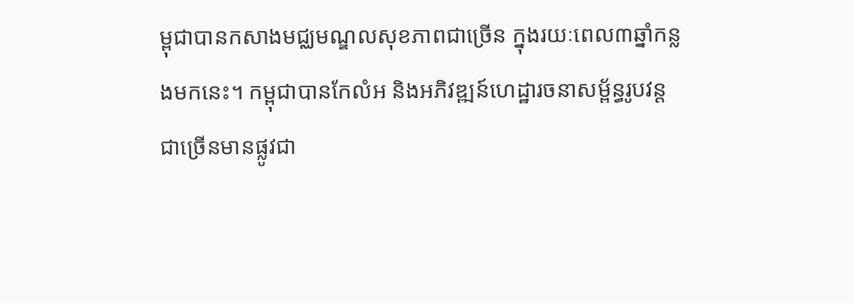ម្ពុជាបានកសាងមជ្ឈមណ្ឌលសុខភាពជាច្រើន ក្នុងរយៈពេល៣ឆ្នាំកន្លងមកនេះ។ កម្ពុជាបានកែលំអ និងអភិវឌ្ឍន៍ហេដ្ឋារចនាសម្ព័ន្ធរូបវន្តជាច្រើនមានផ្លូវជា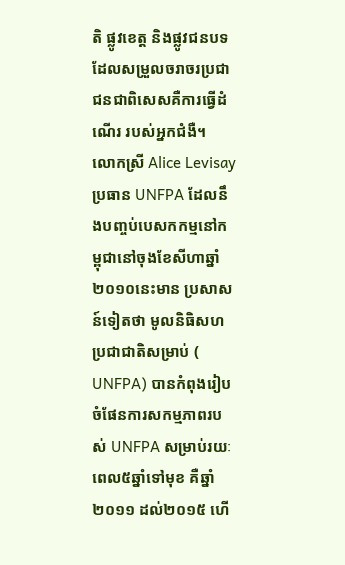តិ ផ្លូវខេត្ត និងផ្លូវជនបទដែលសម្រួលចរាចរប្រជាជនជាពិសេសគឺការធ្វើដំណើរ របស់អ្នកជំងឺ។
លោកស្រី Alice Levisay ប្រធាន UNFPA ដែលនឹងបញ្ចប់បេសកកម្មនៅកម្ពុជានៅចុងខែសីហាឆ្នាំ២០១០នេះមាន ប្រសាសន៍ទៀតថា មូលនិធិសហប្រជាជាតិសម្រាប់ ( UNFPA) បានកំពុងរៀបចំផែនការសកម្មភាពរបស់ UNFPA សម្រាប់រយៈពេល៥ឆ្នាំទៅមុខ គឺឆ្នាំ២០១១ ដល់២០១៥ ហើ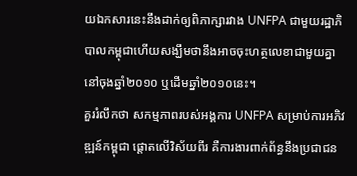យឯកសារនេះនឹងដាក់ឲ្យពិភាក្សារវាង UNFPA ជាមួយរដ្ឋាភិបាលកម្ពុជាហើយសង្ឃឹមថានឹងអាចចុះហត្ថលេខាជាមួយគ្នា នៅចុងឆ្នាំ២០១០ ឬដើមឆ្នាំ២០១០នេះ។
គួររំលឹកថា សកម្មភាពរបស់អង្គការ UNFPA សម្រាប់ការអភិវឌ្ឍន៍កម្ពុជា ផ្ដោតលើវិស័យពីរ គឺការងារពាក់ព័ន្ធនឹងប្រជាជន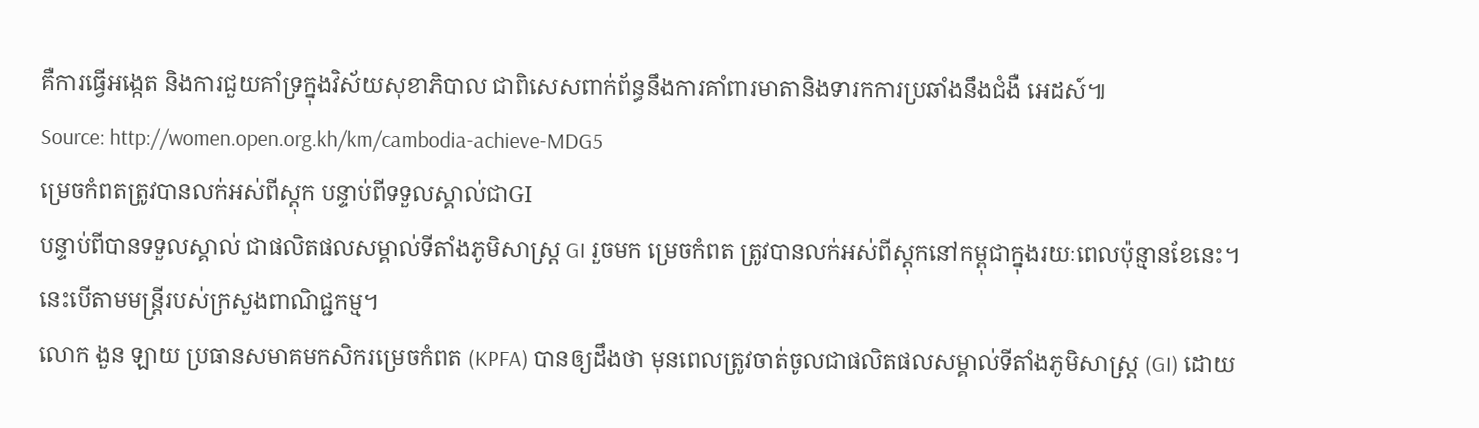គឺការធ្វើអង្កេត និងការជួយគាំទ្រក្នុងវិស័យសុខាភិបាល ជាពិសេសពាក់ព័ន្ធនឹងការគាំពារមាតានិងទារកការប្រឆាំងនឹងជំងឺ អេដស៍៕
Source: http://women.open.org.kh/km/cambodia-achieve-MDG5
ម្រេចកំពតត្រូវបានលក់អស់ពីស្ដុក បន្ទាប់ពីទទួលស្គាល់ជាGI
បន្ទាប់ពីបានទទួលស្គាល់ ជាផលិតផលសម្គាល់ទីតាំងភូមិសាស្ត្រ GI រួចមក ម្រេចកំពត ត្រូវបានលក់អស់ពីស្ដុកនៅកម្ពុជាក្នុងរយៈពេលប៉ុន្មានខែនេះ។ នេះបើតាមមន្ត្រីរបស់ក្រសួងពាណិជ្ជកម្ម។
លោក ងួន ឡាយ ប្រធានសមាគមកសិករម្រេចកំពត (KPFA) បានឲ្យដឹងថា មុនពេលត្រូវចាត់ចូលជាផលិតផលសម្គាល់ទីតាំងភូមិសាស្ត្រ (GI) ដោយ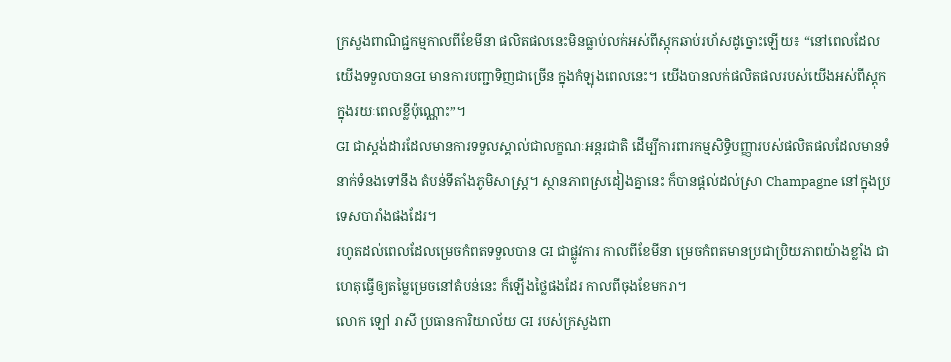ក្រសួងពាណិជ្ជកម្មកាលពីខែមីនា ផលិតផលនេះមិនធ្លាប់លក់អស់ពីស្ដុកឆាប់រហ័សដូច្នោះឡើយ៖ “នៅពេលដែលយើងទទួលបានGI មានការបញ្ជាទិញជាច្រើន ក្នុងកំឡុងពេលនេះ។ យើងបានលក់ផលិតផលរបស់យើងអស់ពីស្ដុកក្នុងរយៈពេលខ្លីប៉ុណ្ណោះ”។
GI ជាស្តង់ដារដែលមានការទទួលស្គាល់ជាលក្ខណៈអន្តរជាតិ ដើម្បីការពារកម្មសិទ្ធិបញ្ញារបស់ផលិតផលដែលមានទំនាក់ទំនងទៅនឹង តំបន់ទីតាំងភូមិសាស្ត្រ។ ស្ថានភាពស្រដៀងគ្នានេះ ក៏បានផ្ដល់ដល់ស្រា Champagne នៅក្នុងប្រទេសបារាំងផងដែរ។
រហូតដល់ពេលដែលម្រេចកំពតទទួលបាន GI ជាផ្លូវការ កាលពីខែមីនា ម្រេចកំពតមានប្រជាប្រិយភាពយ៉ាងខ្លាំង ជាហេតុធ្វើឲ្យតម្លៃម្រេចនៅតំបន់នេះ ក៏ឡើងថ្លៃផងដែរ កាលពីចុងខែមករា។
លោក ឡៅ រាសី ប្រធានការិយាល័យ GI របស់ក្រសួងពា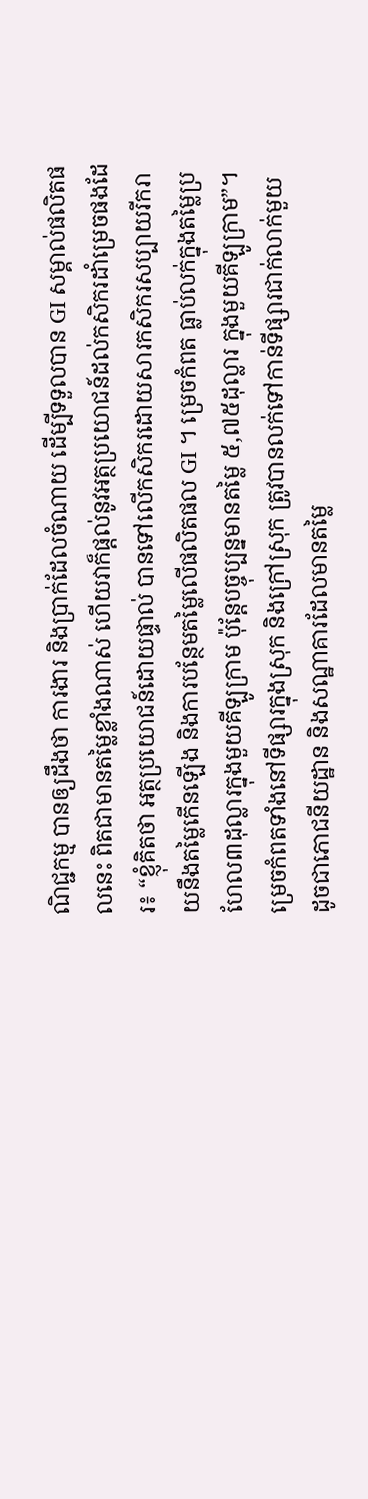ណិជ្ជកម្ម បានឲ្យដឹងថា ការងារ និងប្រាក់ដែលចំណាយ ដើម្បីទទួលបាន GI សម្គាល់ផលិតផលនេះ ពិតជាមានតម្លៃខ្លាំងណាស់ ហើយវាក៏ផ្ដល់នូវអត្ថប្រយោជន៍ដល់កសិករដាំម្រេចផងដែរ៖ “ខ្ញុំគិតថា អត្ថប្រយោជន៍ដោយផ្ទាល់ បានទៅលើកសិករដោយសារកសិករសប្បាយរីករាយនឹងតម្លៃកើនឡើង និងការបន្ថែមតម្លៃលើផលិតផល GI ។ ម្រេចកំពត ធ្លាប់លក់ក្នុងតម្លៃប្រហែល៣ដុល្លារក្នុងមួយគីឡូក្រាម ប៉ុន្តែបច្ចុប្បន្នមានតម្លៃ ៥,៧៥ដុល្លារ ក្នុងមួយគីឡូក្រាម”។
ម្រេចកំពតទាំងនៅទីផ្សារក្នុងស្រុក និងក្រៅស្រុក ត្រូវបានលក់ទៅកាន់ទីផ្សារជាក់លាក់មួយ ដូចជាភោជនីយដ្ឋាន និងសណ្ឋាគារដែលមានតម្លៃ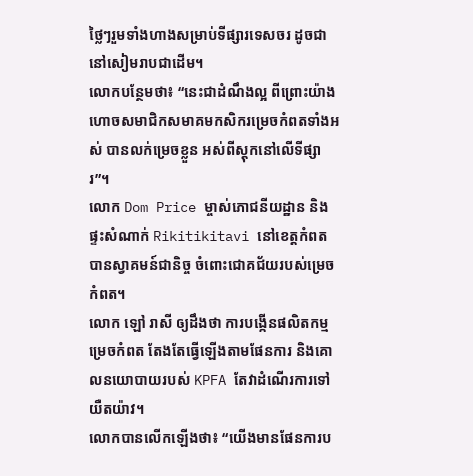ថ្លៃៗរួមទាំងហាងសម្រាប់ទីផ្សារទេសចរ ដូចជានៅសៀមរាបជាដើម។
លោកបន្ថែមថា៖ “នេះជាដំណឹងល្អ ពីព្រោះយ៉ាងហោចសមាជិកសមាគមកសិករម្រេចកំពតទាំងអស់ បានលក់ម្រេចខ្លួន អស់ពីស្ដុកនៅលើទីផ្សារ”។
លោក Dom Price ម្ចាស់ភោជនីយដ្ឋាន និងផ្ទះសំណាក់ Rikitikitavi នៅខេត្តកំពតបានស្វាគមន៍ជានិច្ច ចំពោះជោគជ័យរបស់ម្រេចកំពត។
លោក ឡៅ រាសី ឲ្យដឹងថា ការបង្កើនផលិតកម្មម្រេចកំពត តែងតែធ្វើឡើងតាមផែនការ និងគោលនយោបាយរបស់ KPFA តែវាដំណើរការទៅយឺតយ៉ាវ។
លោកបានលើកឡើងថា៖ “យើងមានផែនការប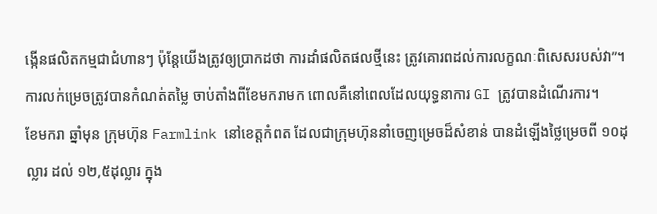ង្កើនផលិតកម្មជាជំហានៗ ប៉ុន្តែយើងត្រូវឲ្យប្រាកដថា ការដាំផលិតផលថ្មីនេះ ត្រូវគោរពដល់ការលក្ខណៈពិសេសរបស់វា”។
ការលក់ម្រេចត្រូវបានកំណត់តម្លៃ ចាប់តាំងពីខែមករាមក ពោលគឺនៅពេលដែលយុទ្ធនាការ GI ត្រូវបានដំណើរការ។
ខែមករា ឆ្នាំមុន ក្រុមហ៊ុន Farmlink នៅខេត្តកំពត ដែលជាក្រុមហ៊ុននាំចេញម្រេចដ៏សំខាន់ បានដំឡើងថ្លៃម្រេចពី ១០ដុល្លារ ដល់ ១២,៥ដុល្លារ ក្នុង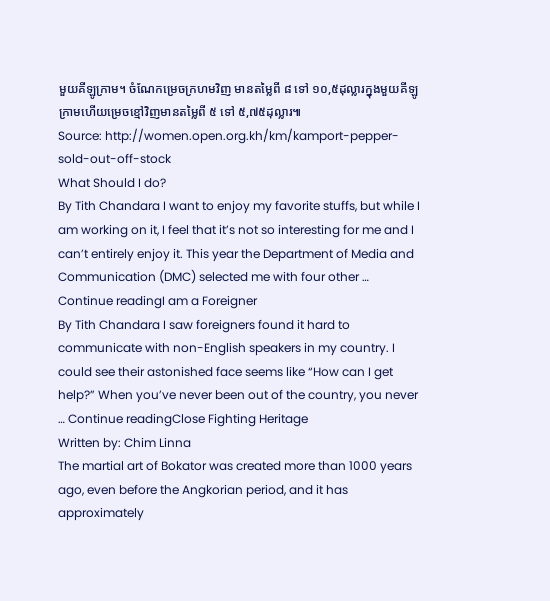មួយគីឡូក្រាម។ ចំណែកម្រេចក្រហមវិញ មានតម្លៃពី ៨ ទៅ ១០,៥ដុល្លារក្នុងមួយគីឡូក្រាមហើយម្រេចខ្មៅវិញមានតម្លៃពី ៥ ទៅ ៥,៧៥ដុល្លារ៕
Source: http://women.open.org.kh/km/kamport-pepper-sold-out-off-stock
What Should I do?
By Tith Chandara I want to enjoy my favorite stuffs, but while I am working on it, I feel that it’s not so interesting for me and I can’t entirely enjoy it. This year the Department of Media and Communication (DMC) selected me with four other … Continue readingI am a Foreigner
By Tith Chandara I saw foreigners found it hard to communicate with non-English speakers in my country. I could see their astonished face seems like “How can I get help?” When you’ve never been out of the country, you never … Continue readingClose Fighting Heritage
Written by: Chim Linna
The martial art of Bokator was created more than 1000 years ago, even before the Angkorian period, and it has approximately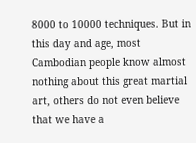8000 to 10000 techniques. But in this day and age, most Cambodian people know almost nothing about this great martial art, others do not even believe that we have a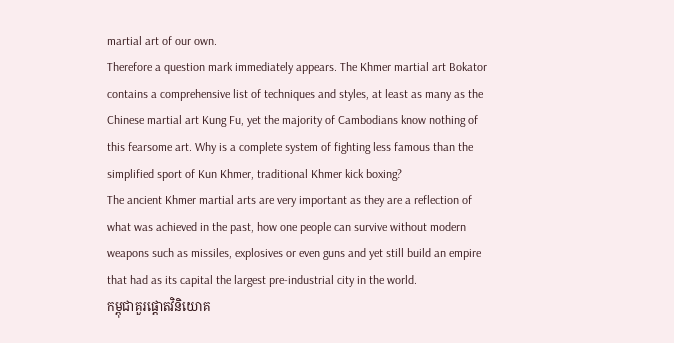martial art of our own.
Therefore a question mark immediately appears. The Khmer martial art Bokator contains a comprehensive list of techniques and styles, at least as many as the Chinese martial art Kung Fu, yet the majority of Cambodians know nothing of this fearsome art. Why is a complete system of fighting less famous than the simplified sport of Kun Khmer, traditional Khmer kick boxing?
The ancient Khmer martial arts are very important as they are a reflection of what was achieved in the past, how one people can survive without modern weapons such as missiles, explosives or even guns and yet still build an empire that had as its capital the largest pre-industrial city in the world.
កម្ពុជាគួរផ្ដោតវិនិយោគ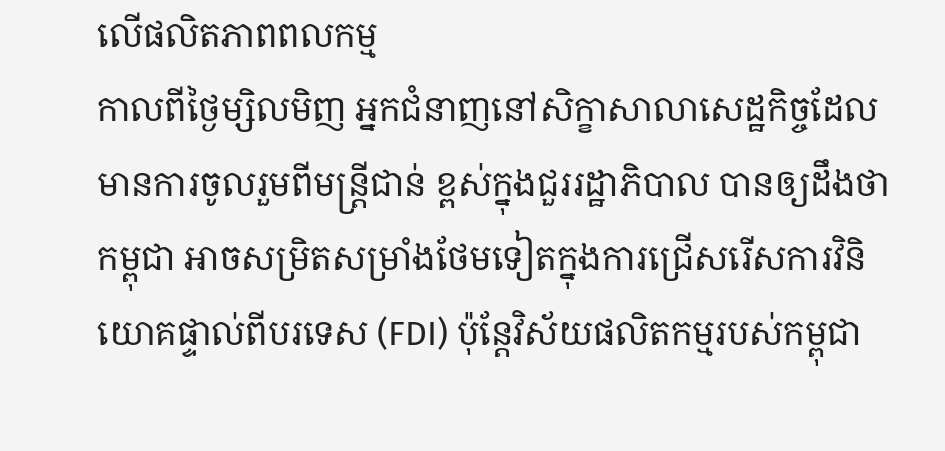លើផលិតភាពពលកម្ម
កាលពីថ្ងៃម្សិលមិញ អ្នកជំនាញនៅសិក្ខាសាលាសេដ្ឋកិច្ចដែលមានការចូលរួមពីមន្ត្រីជាន់ ខ្ពស់ក្នុងជួររដ្ឋាភិបាល បានឲ្យដឹងថា កម្ពុជា អាចសម្រិតសម្រាំងថែមទៀតក្នុងការជ្រើសរើសការវិនិយោគផ្ទាល់ពីបរទេស (FDI) ប៉ុន្តែវិស័យផលិតកម្មរបស់កម្ពុជា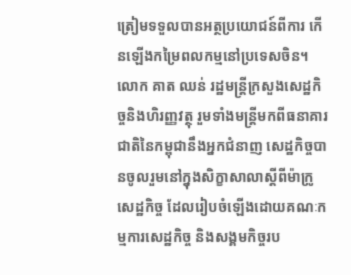ត្រៀមទទួលបានអត្ថប្រយោជន៍ពីការ កើនឡើងកម្រៃពលកម្មនៅប្រទេសចិន។
លោក គាត ឈន់ រដ្ឋមន្ត្រីក្រសួងសេដ្ឋកិច្ចនិងហិរញ្ញវត្ថុ រួមទាំងមន្ត្រីមកពីធនាគារជាតិនៃកម្ពុជានឹងអ្នកជំនាញ សេដ្ឋកិច្ចបានចូលរួមនៅក្នុងសិក្ខាសាលាស្ដីពីម៉ាក្រូសេដ្ឋកិច្ច ដែលរៀបចំឡើងដោយគណៈកម្មការសេដ្ឋកិច្ច និងសង្គមកិច្ចរប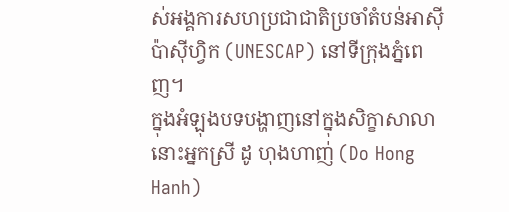ស់អង្គការសហប្រជាជាតិប្រចាំតំបន់អាស៊ីប៉ាស៊ីហ្វិក (UNESCAP) នៅទីក្រុងភ្នំពេញ។
ក្នុងអំឡុងបទបង្ហាញនៅក្នុងសិក្ខាសាលានោះអ្នកស្រី ដូ ហុងហាញ់ (Do Hong Hanh)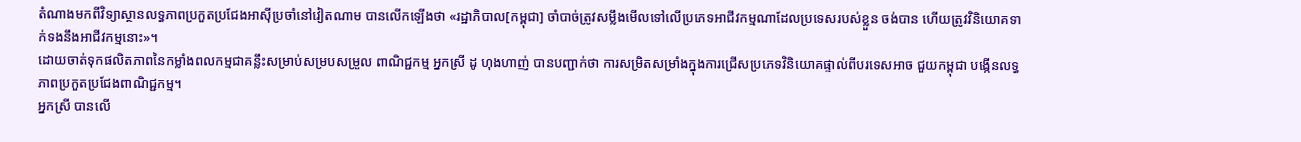តំណាងមកពីវិទ្យាស្ថានលទ្ធភាពប្រកួតប្រជែងអាស៊ីប្រចាំនៅវៀតណាម បានលើកឡើងថា «រដ្ឋាភិបាល[កម្ពុជា] ចាំបាច់ត្រូវសម្លឹងមើលទៅលើប្រភេទអាជីវកម្មណាដែលប្រទេសរបស់ខ្លួន ចង់បាន ហើយត្រូវវិនិយោគទាក់ទងនឹងអាជីវកម្មនោះ»។
ដោយចាត់ទុកផលិតភាពនៃកម្លាំងពលកម្មជាគន្លឹះសម្រាប់សម្របសម្រួល ពាណិជ្ជកម្ម អ្នកស្រី ដូ ហុងហាញ់ បានបញ្ជាក់ថា ការសម្រិតសម្រាំងក្នុងការជ្រើសប្រភេទវិនិយោគផ្ទាល់ពីបរទេសអាច ជួយកម្ពុជា បង្កើនលទ្ធភាពប្រកួតប្រជែងពាណិជ្ជកម្ម។
អ្នកស្រី បានលើ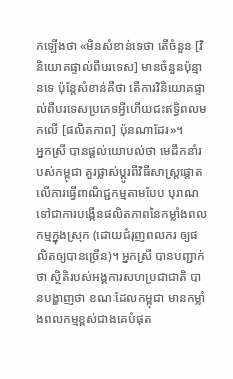កឡើងថា «មិនសំខាន់ទេថា តើចំនួន [វិនិយោគផ្ទាល់ពីបរទេស] មានចំនួនប៉ុន្មានទេ ប៉ុន្តែសំខាន់គឺថា តើការវិនិយោគផ្ទាល់ពីបរទេសប្រភេទអ្វីហើយជះឥទ្ធិពលមកលើ [ផលិតភាព] ប៉ុនណាដែរ»។
អ្នកស្រី បានផ្ដល់យោបល់ថា មេដឹកនាំរបស់កម្ពុជា គួរផ្លាស់ប្ដូរពីវិធីសាស្ត្រផ្ដោតលើការធ្វើពាណិជ្ជកម្មតាមបែប បុរាណ ទៅជាការបង្កើនផលិតភាពនៃកម្លាំងពលកម្មក្នុងស្រុក (ដោយជំរុញពលករ ឲ្យផលិតឲ្យបានច្រើន)។ អ្នកស្រី បានបញ្ជាក់ថា ស្ថិតិរបស់អង្គការសហប្រជាជាតិ បានបង្ហាញថា ខណៈដែលកម្ពុជា មានកម្លាំងពលកម្មខ្ពស់ជាងគេបំផុត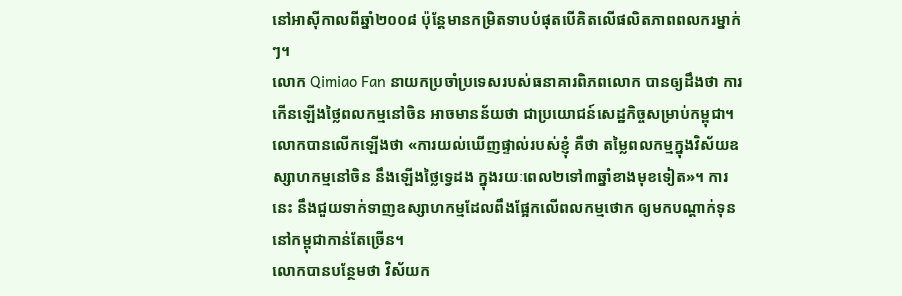នៅអាស៊ីកាលពីឆ្នាំ២០០៨ ប៉ុន្តែមានកម្រិតទាបបំផុតបើគិតលើផលិតភាពពលករម្នាក់ៗ។
លោក Qimiao Fan នាយកប្រចាំប្រទេសរបស់ធនាគារពិភពលោក បានឲ្យដឹងថា ការកើនឡើងថ្លៃពលកម្មនៅចិន អាចមានន័យថា ជាប្រយោជន៍សេដ្ឋកិច្ចសម្រាប់កម្ពុជា។
លោកបានលើកឡើងថា «ការយល់ឃើញផ្ទាល់របស់ខ្ញុំ គឺថា តម្លៃពលកម្មក្នុងវិស័យឧស្សាហកម្មនៅចិន នឹងឡើងថ្លៃទ្វេដង ក្នុងរយៈពេល២ទៅ៣ឆ្នាំខាងមុខទៀត»។ ការនេះ នឹងជួយទាក់ទាញឧស្សាហកម្មដែលពឹងផ្អែកលើពលកម្មថោក ឲ្យមកបណ្ដាក់ទុននៅកម្ពុជាកាន់តែច្រើន។
លោកបានបន្ថែមថា វិស័យក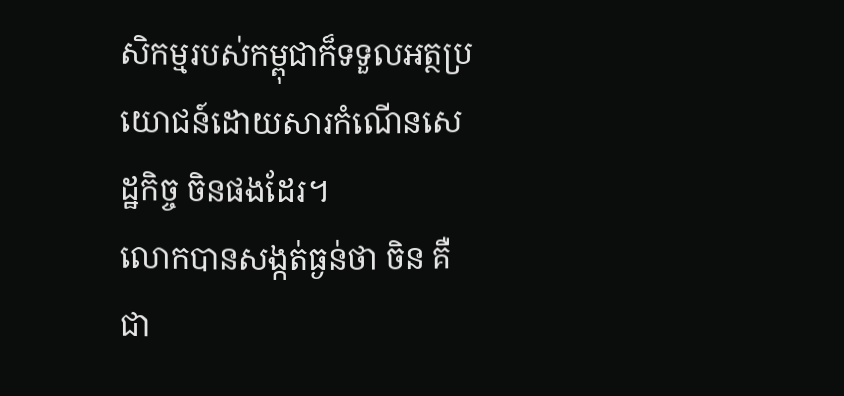សិកម្មរបស់កម្ពុជាក៏ទទួលអត្ថប្រយោជន៍ដោយសារកំណើនសេដ្ឋកិច្ច ចិនផងដែរ។
លោកបានសង្កត់ធ្ងន់ថា ចិន គឺជា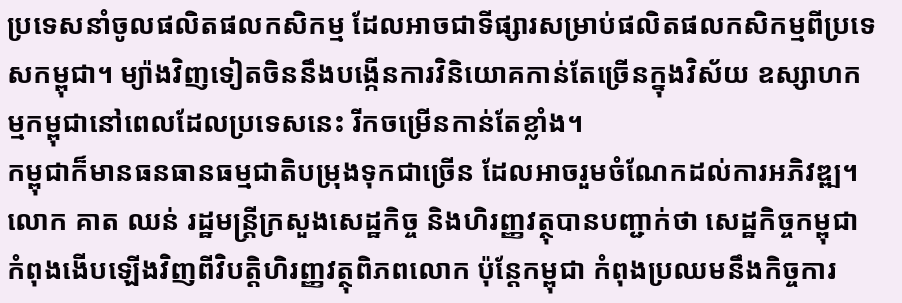ប្រទេសនាំចូលផលិតផលកសិកម្ម ដែលអាចជាទីផ្សារសម្រាប់ផលិតផលកសិកម្មពីប្រទេសកម្ពុជា។ ម្យ៉ាងវិញទៀតចិននឹងបង្កើនការវិនិយោគកាន់តែច្រើនក្នុងវិស័យ ឧស្សាហកម្មកម្ពុជានៅពេលដែលប្រទេសនេះ រីកចម្រើនកាន់តែខ្លាំង។
កម្ពុជាក៏មានធនធានធម្មជាតិបម្រុងទុកជាច្រើន ដែលអាចរួមចំណែកដល់ការអភិវឌ្ឍ។
លោក គាត ឈន់ រដ្ឋមន្ត្រីក្រសួងសេដ្ឋកិច្ច និងហិរញ្ញវត្ថុបានបញ្ជាក់ថា សេដ្ឋកិច្ចកម្ពុជាកំពុងងើបឡើងវិញពីវិបត្តិហិរញ្ញវត្ថុពិភពលោក ប៉ុន្តែកម្ពុជា កំពុងប្រឈមនឹងកិច្ចការ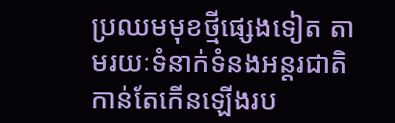ប្រឈមមុខថ្មីផ្សេងទៀត តាមរយៈទំនាក់ទំនងអន្តរជាតិកាន់តែកើនឡើងរប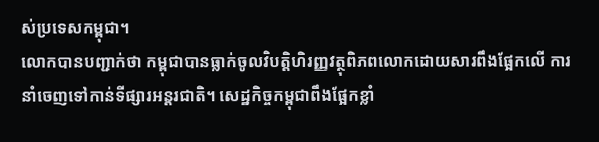ស់ប្រទេសកម្ពុជា។
លោកបានបញ្ជាក់ថា កម្ពុជាបានធ្លាក់ចូលវិបត្តិហិរញ្ញវត្ថុពិភពលោកដោយសារពឹងផ្អែកលើ ការនាំចេញទៅកាន់ទីផ្សារអន្តរជាតិ។ សេដ្ឋកិច្ចកម្ពុជាពឹងផ្អែកខ្លាំ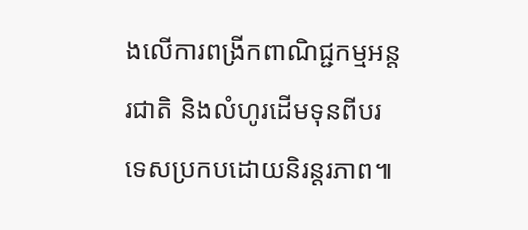ងលើការពង្រីកពាណិជ្ជកម្មអន្តរជាតិ និងលំហូរដើមទុនពីបរទេសប្រកបដោយនិរន្តរភាព៕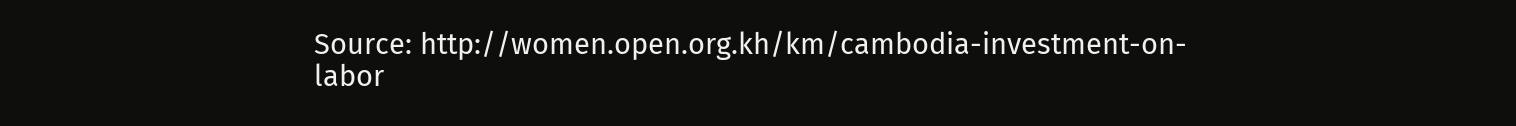Source: http://women.open.org.kh/km/cambodia-investment-on-labor